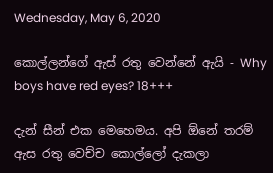Wednesday, May 6, 2020

කොල්ලන්ගේ ඇස් රතු වෙන්නේ ඇයි - Why boys have red eyes? 18+++

දැන් සීන් එක මෙහෙමය. අපි ඕනේ තරම් ඇස රතු වෙච්ච කොල්ලෝ දැකලා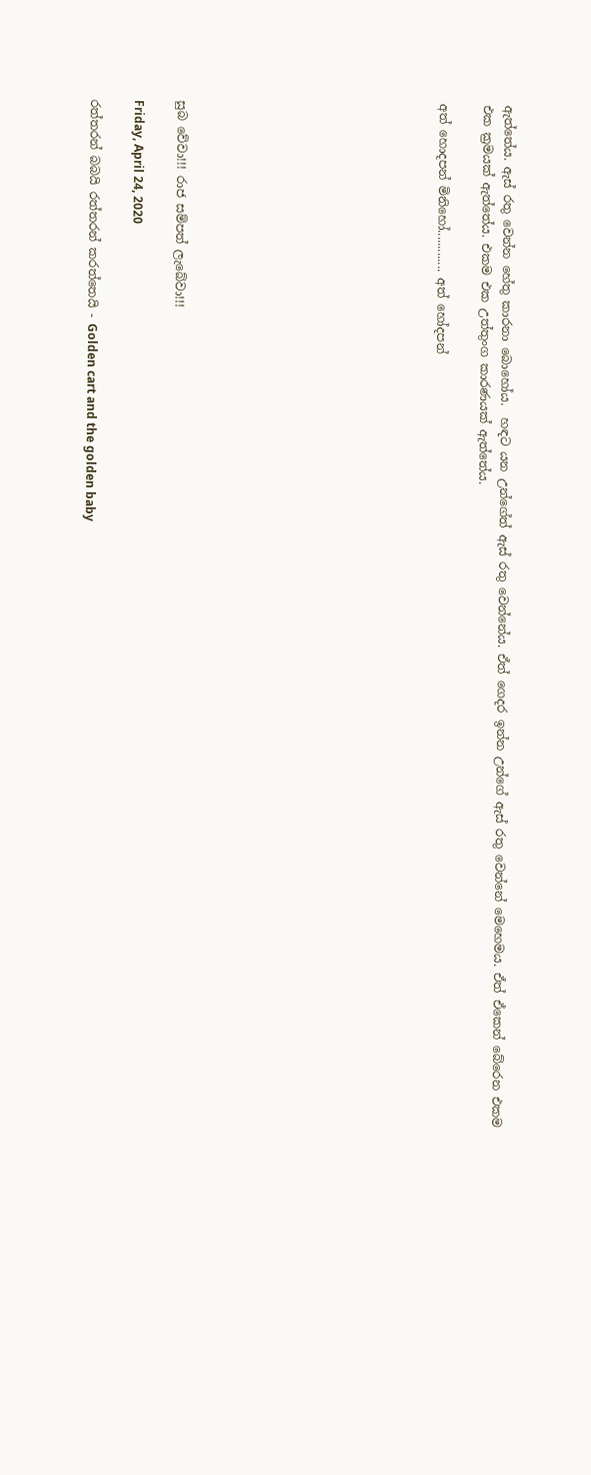ඇත්තේය. ඇස් රතු වෙන්න හේතු කාරනා බොහෝය.  හඳට යන උන්ගේත් ඇස් රතු වෙන්නේය. ඒත් ගෙදර ඉන්න උන්ගේ ඇස් රතු වෙන්නේ මෙහෙමය. ඒත් ඒකෙන් බේරෙන එකම එක ක්‍රමයක් ඇත්තේය. එකම එක උත්තුංග කාරණයක් ඇත්තේය.

අත් හොදපන් මිනිහෝ............. අත් හෝදපන්











සුබ වේවා!!! රාජ සම්පත් ලැබේවා!!!

Friday, April 24, 2020

රත්තරන් බබයි රත්තරන් කරත්තෙයි - Golden cart and the golden baby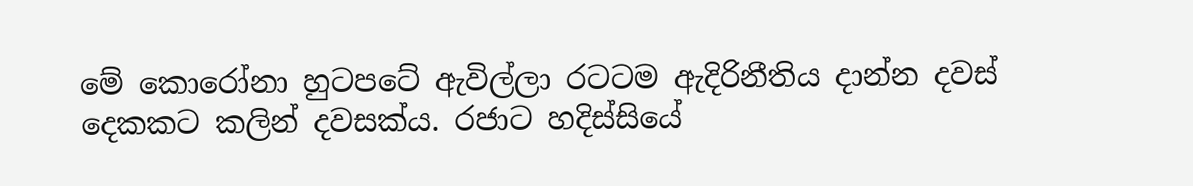මේ කොරෝනා හුටපටේ ඇවිල්ලා රටටම ඇදිරිනීතිය දාන්න දවස් දෙකකට කලින් දවසක්ය. රජාට හදිස්සියේ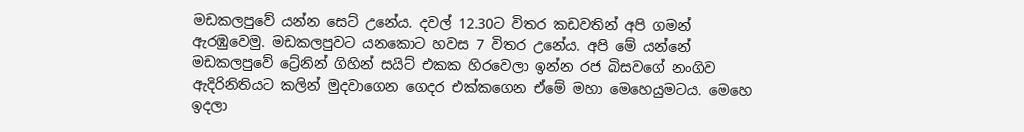මඩකලපුවේ යන්න සෙට් උනේය. දවල් 12.30ට විතර කඩවතින් අපි ගමන් ඇරඹුවෙමු. මඩකලපුවට යනකොට හවස 7 විතර උනේය. අපි මේ යන්නේ මඩකලපුවේ ට්‍රේනින් ගිහින් සයිට් එකක හිරවෙලා ඉන්න රජ බිසවගේ නංගිව ඇදිරිනිතියට කලින් මුදවාගෙන ගෙදර එක්කගෙන ඒමේ මහා මෙහෙයුමටය. මෙහෙ ඉදලා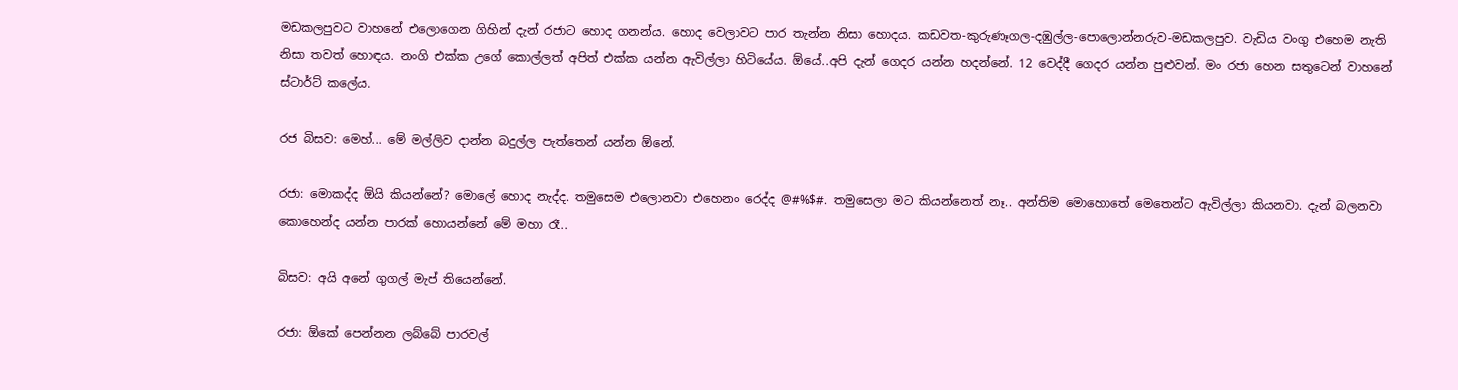මඩකලපුවට වාහනේ එලොගෙන ගිහින් දැන් රජාට හොද ගනන්ය. හොද වෙලාවට පාර තැන්න නිසා හොදය. කඩවත-කුරුණෑගල-දඹුල්ල-පොලොන්නරුව-මඩකලපුව. වැඩිය වංගු එහෙම නැති නිසා තවත් හොඳය. නංගි එක්ක උගේ කොල්ලත් අපිත් එක්ක යන්න ඇවිල්ලා හිටියේය. ඕයේ..අපි දැන් ගෙදර යන්න හදන්නේ. 12 වෙද්දී ගෙදර යන්න පුළුවන්. මං රජා හෙන සතුටෙන් වාහනේ ස්ටාර්ට් කලේය.

රජ බිසව: මෙහ්... මේ මල්ලිව දාන්න බදුල්ල පැත්තෙන් යන්න ඕනේ.

රජා: මොකද්ද ඕයි කියන්නේ? මොලේ හොද නැද්ද. තමුසෙම එලොනවා එහෙනං රෙද්ද @#%$#. තමුසෙලා මට කියන්නෙත් නෑ.. අන්තිම මොහොතේ මෙතෙන්ට ඇවිල්ලා කියනවා. දැන් බලනවා කොහෙන්ද යන්න පාරක් හොයන්නේ මේ මහා රෑ..

බිසව: අයි අනේ ගුගල් මැප් තියෙන්නේ.

රජා: ඕකේ පෙන්නන ලබ්බේ පාරවල්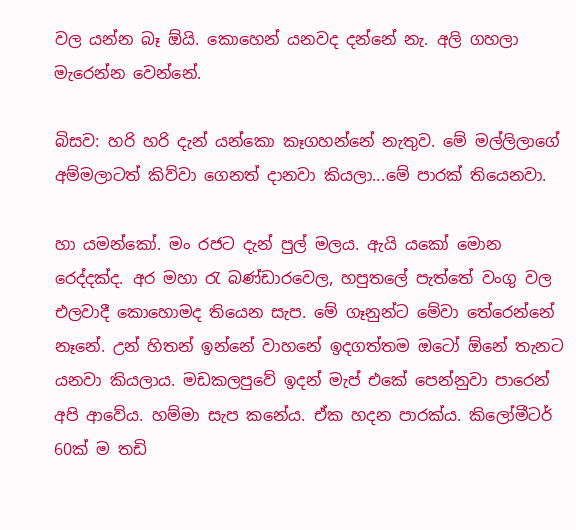වල යන්න බෑ ඕයි. කොහෙන් යනවද දන්නේ නැ. අලි ගහලා මැරෙන්න වෙන්නේ.

බිසව: හරි හරි දැන් යන්කො කෑගහන්නේ නැතුව. මේ මල්ලිලාගේ අම්මලාටත් කිව්වා ගෙනත් දානවා කියලා...මේ පාරක් තියෙනවා.

හා යමන්කෝ. මං රජට දැන් පුල් මලය. ඇයි යකෝ මොන රෙද්දක්ද. අර මහා රැ බණ්ඩාරවෙල, හපුතලේ පැත්තේ වංගු වල එලවාදී කොහොමද තියෙන සැප. මේ ගෑනුන්ට මේවා තේරෙන්නේ නෑනේ. උන් හිතන් ඉන්නේ වාහනේ ඉදගත්තම ඔටෝ ඕනේ තැනට යනවා කියලාය. මඩකලපුවේ ඉදන් මැප් එකේ පෙන්නුවා පාරෙන් අපි ආවේය. හම්මා සැප කනේය. ඒක හදන පාරක්ය. කිලෝමීටර් 60ක් ම තඩි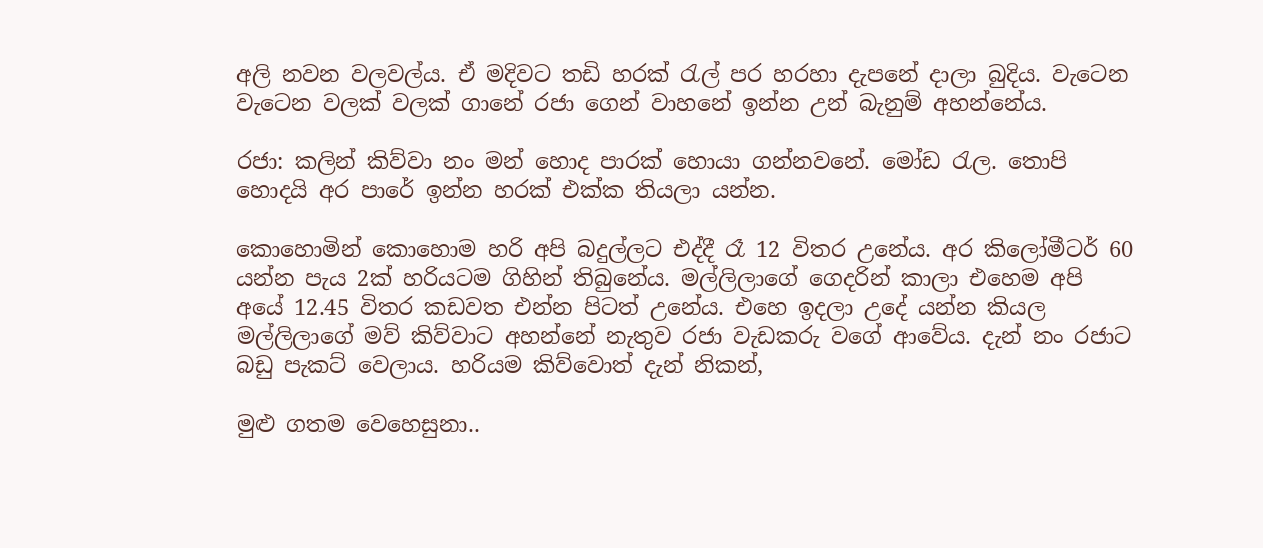අලි නවන වලවල්ය. ඒ මදිවට තඩි හරක් රැල් පර හරහා දැපනේ දාලා බුදිය. වැටෙන වැටෙන වලක් වලක් ගානේ රජා ගෙන් වාහනේ ඉන්න උන් බැනුම් අහන්නේය.

රජා: කලින් කිව්වා නං මන් හොද පාරක් හොයා ගන්නවනේ. මෝඩ රැල. තොපි හොදයි අර පාරේ ඉන්න හරක් එක්ක තියලා යන්න.

කොහොමින් කොහොම හරි අපි බදුල්ලට එද්දී රෑ 12 විතර උනේය. අර කිලෝමීටර් 60 යන්න පැය 2ක් හරියටම ගිහින් තිබුනේය. මල්ලිලාගේ ගෙදරින් කාලා එහෙම අපි අයේ 12.45 විතර කඩවත එන්න පිටත් උනේය. එහෙ ඉදලා උදේ යන්න කියල මල්ලිලාගේ මව් කිව්වාට අහන්නේ නැතුව රජා වැඩකරු වගේ ආවේය. දැන් නං රජාට බඩු පැකට් වෙලාය. හරියම කිව්වොත් දැන් නිකන්,

මුළු ගතම වෙහෙසුනා..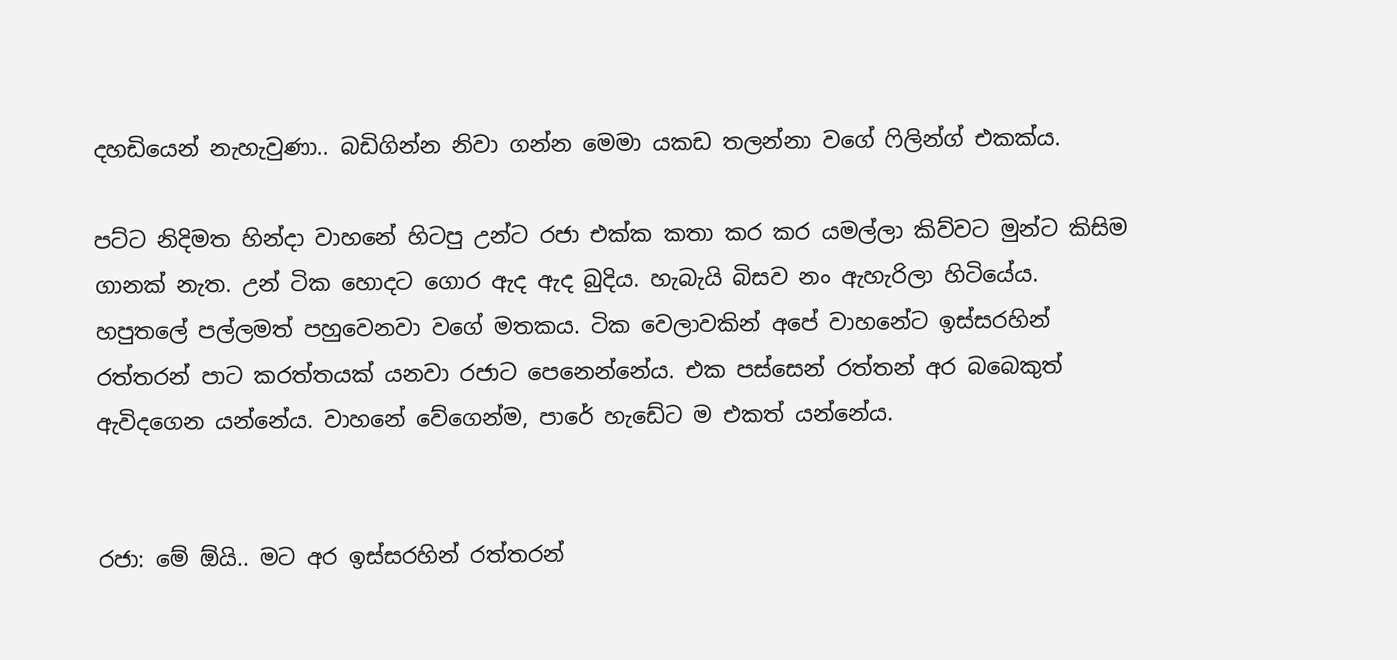දහඩියෙන් නැහැවුණා.. බඩිගින්න නිවා ගන්න මෙමා යකඩ තලන්නා වගේ ෆිලින්ග් එකක්ය.

පට්ට නිදිමත හින්දා වාහනේ හිටපු උන්ට රජා එක්ක කතා කර කර යමල්ලා කිව්වට මුන්ට කිසිම ගානක් නැත. උන් ටික හොදට ගොර ඇද ඇද බුදිය. හැබැයි බිසව නං ඇහැරිලා හිටියේය. හපුතලේ පල්ලමත් පහුවෙනවා වගේ මතකය. ටික වෙලාවකින් අපේ වාහනේට ඉස්සරහින් රත්තරන් පාට කරත්තයක් යනවා රජාට පෙනෙන්නේය. එක පස්සෙන් රත්තන් අර බබෙකුත් ඇවිදගෙන යන්නේය. වාහනේ වේගෙන්ම, පාරේ හැඩේට ම එකත් යන්නේය.


රජා: මේ ඕයි.. මට අර ඉස්සරහින් රත්තරන්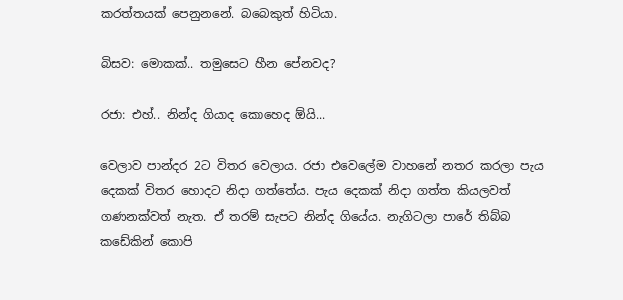කරත්තයක් පෙනුනනේ. බබෙකුත් හිටියා.

බිසව: මොකක්.. තමුසෙට හීන පේනවද?

රජා: එහ්.. නින්ද ගියාද කොහෙද ඕයි...

වෙලාව පාන්දර 2ට විතර වෙලාය. රජා එවෙලේම වාහනේ නතර කරලා පැය දෙකක් විතර හොදට නිදා ගත්තේය. පැය දෙකක් නිදා ගත්ත කියලවත් ගණනක්වත් නැත. ඒ තරම් සැපට නින්ද ගියේය. නැගිටලා පාරේ තිබ්බ කඩේකින් කොපි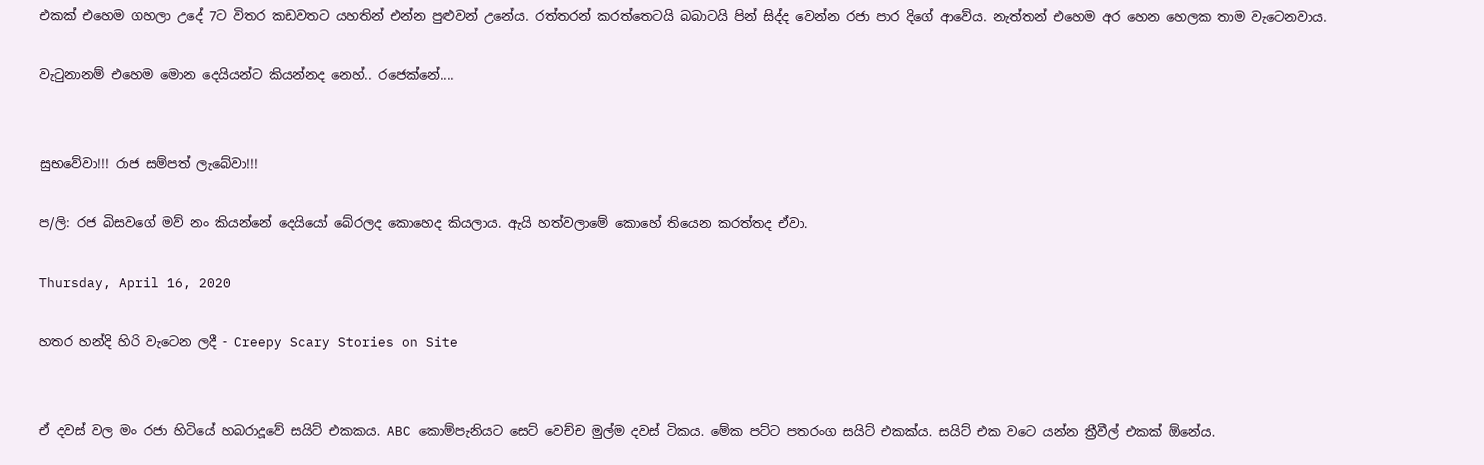එකක් එහෙම ගහලා උදේ 7ට විතර කඩවතට යහතින් එන්න පුළුවන් උනේය. රත්තරන් කරත්තෙටයි බබාටයි පින් සිද්ද වෙන්න රජා පාර දිගේ ආවේය. නැත්තන් එහෙම අර හෙන හෙලක තාම වැටෙනවාය.

වැටුනානම් එහෙම මොන දෙයියන්ට කියන්නද නෙහ්.. රජෙක්නේ....


සුභවේවා!!! රාජ සම්පත් ලැබේවා!!!

ප/ලි: රජ බිසවගේ මව් නං කියන්නේ දෙයියෝ බේරලද කොහෙද කියලාය. ඇයි හත්වලාමේ කොහේ තියෙන කරත්තද ඒවා.

Thursday, April 16, 2020

හතර හන්දි හිරි වැටෙන ලදී - Creepy Scary Stories on Site


ඒ දවස් වල මං රජා හිටියේ හබරාදූවේ සයිට් එකකය. ABC කොම්පැනියට සෙට් වෙච්ච මුල්ම දවස් ටිකය. මේක පට්ට පතරංග සයිට් එකක්ය. සයිට් එක වටෙ යන්න ත්‍රීවීල් එකක් ඕනේය.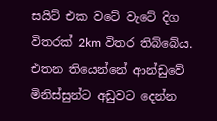සයිට් එක වටේ වැටේ දිග විතරක් 2km විතර තිබ්බේය. එතන තියෙන්නේ ආන්ඩුවේ මිනිස්සුන්ට අඩුවට දෙන්න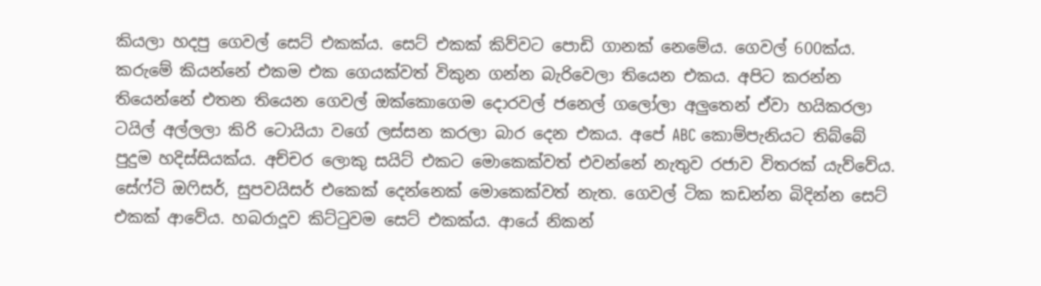කියලා හදපු ගෙවල් සෙට් එකක්ය. සෙට් එකක් කිව්වට පොඩි ගානක් නෙමේය. ගෙවල් 600ක්ය. කරුමේ කියන්නේ එකම එක ගෙයක්වත් විකුන ගන්න බැරිවෙලා තියෙන එකය. අපිට කරන්න තියෙන්නේ එතන තියෙන ගෙවල් ඔක්කොගෙම දොරවල් ජනෙල් ගලෝලා අලුතෙන් ඒවා හයිකරලා ටයිල් අල්ලලා කිරි ටොයියා වගේ ලස්සන කරලා බාර දෙන එකය. අපේ ABC කොම්පැනියට තිබ්බේ පුදුම හදිස්සියක්ය. අච්චර ලොකු සයිට් එකට මොකෙක්වත් එවන්නේ නැතුව රජාව විතරක් යැව්වේය. සේෆ්ටි ඔෆිසර්, සුපවයිසර් එකෙක් දෙන්නෙක් මොකෙක්වත් නැත. ගෙවල් ටික කඩන්න බිදින්න සෙට් එකක් ආවේය. හබරාදූව කිට්ටුවම සෙට් එකක්ය. ආයේ නිකන්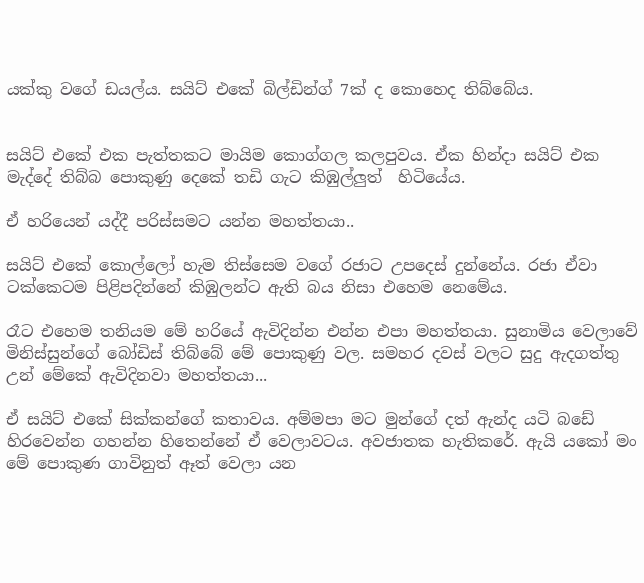යක්කු වගේ ඩයල්ය. සයිට් එකේ බිල්ඩින්ග් 7ක් ද කොහෙද තිබ්බේය.


සයිට් එකේ එක පැත්තකට මායිම කොග්ගල කලපුවය. ඒක හින්දා සයිට් එක මැද්දේ තිබ්බ පොකුණු දෙකේ තඩි ගැට කිඹුල්ලුත්  හිටියේය.

ඒ හරියෙන් යද්දී පරිස්සමට යන්න මහත්තයා..

සයිට් එකේ කොල්ලෝ හැම තිස්සෙම වගේ රජාට උපදෙස් දුන්නේය. රජා ඒවා ටක්කෙටම පිළිපදින්නේ කිඹුලන්ට ඇති බය නිසා එහෙම නෙමේය.

රෑට එහෙම තනියම මේ හරියේ ඇවිදින්න එන්න එපා මහත්තයා. සුනාමිය වෙලාවේ මිනිස්සුන්ගේ බෝඩිස් තිබ්බේ මේ පොකුණු වල. සමහර දවස් වලට සුදු ඇදගත්තු උන් මේකේ ඇවිදිනවා මහත්තයා...

ඒ සයිට් එකේ සික්කන්ගේ කතාවය. අම්මපා මට මුන්ගේ දත් ඇන්ද යටි බඩේ හිරවෙන්න ගහන්න හිතෙන්නේ ඒ වෙලාවටය. අවජාතක හැතිකරේ. ඇයි යකෝ මං  මේ පොකුණ ගාවිනුත් ඈත් වෙලා යන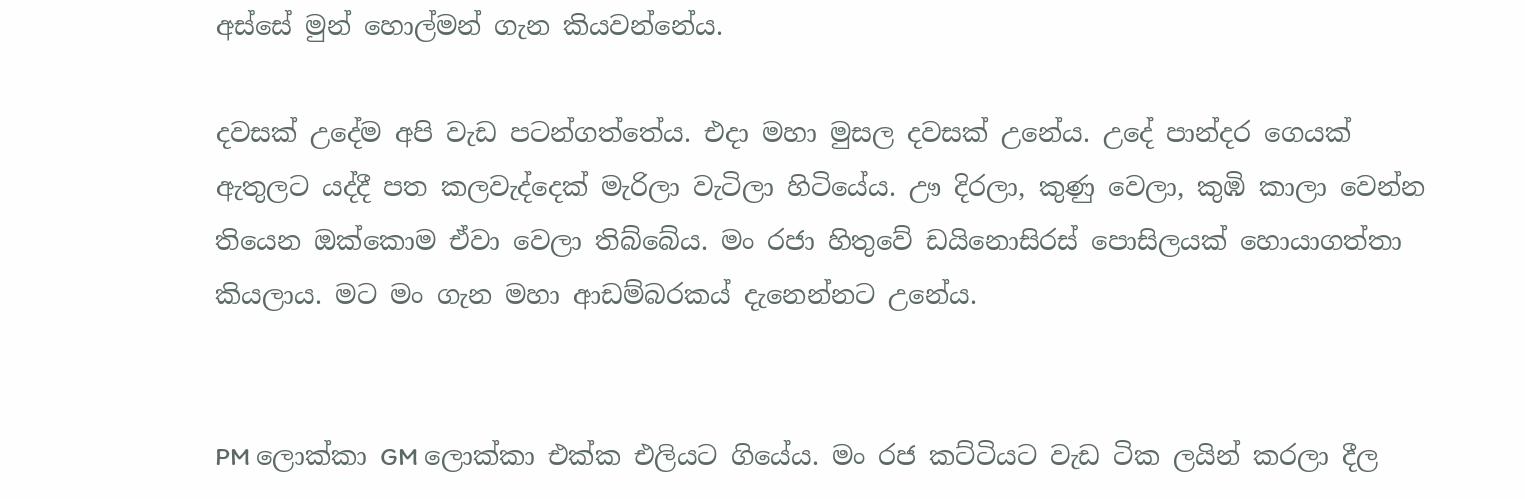අස්සේ මුන් හොල්මන් ගැන කියවන්නේය.

දවසක් උදේම අපි වැඩ පටන්ගත්තේය. එදා මහා මුසල දවසක් උනේය. උදේ පාන්දර ගෙයක් ඇතුලට යද්දී පත කලවැද්දෙක් මැරිලා වැටිලා හිටියේය. ඌ දිරලා, කුණු වෙලා, කුඹි කාලා වෙන්න තියෙන ඔක්කොම ඒවා වෙලා තිබ්බේය. මං රජා හිතුවේ ඩයිනොසිරස් පොසිලයක් හොයාගත්තා කියලාය. මට මං ගැන මහා ආඩම්බරකය් දැනෙන්නට උනේය.


PM ලොක්කා GM ලොක්කා එක්ක එලියට ගියේය. මං රජ කට්ටියට වැඩ ටික ලයින් කරලා දීල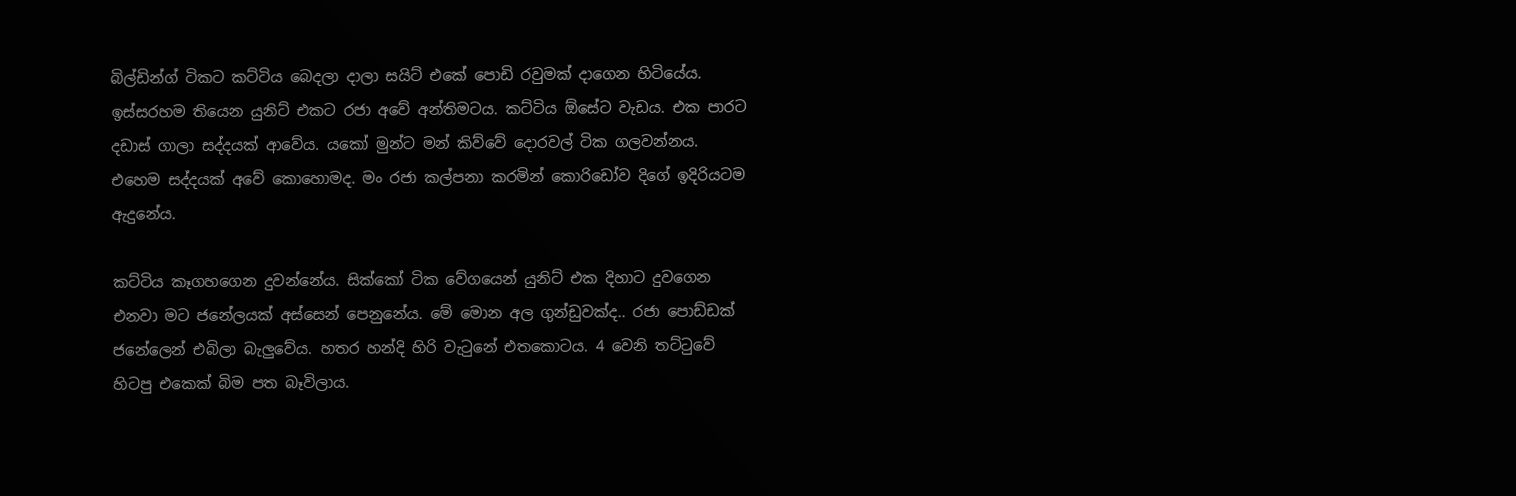බිල්ඩින්ග් ටිකට කට්ටිය බෙදලා දාලා සයිට් එකේ පොඩි රවුමක් දාගෙන හිටියේය. ඉස්සරහම තියෙන යුනිට් එකට රජා අවේ අන්තිමටය. කට්ටිය ඕසේට වැඩය. එක පාරට දඩාස් ගාලා සද්දයක් ආවේය. යකෝ මුන්ට මන් කිව්වේ දොරවල් ටික ගලවන්නය. එහෙම සද්දයක් අවේ කොහොමද. මං රජා කල්පනා කරමින් කොරිඩෝව දිගේ ඉදිරියටම ඇදුනේය.

කට්ටිය කෑගහගෙන දුවන්නේය. සික්කෝ ටික වේගයෙන් යුනිට් එක දිහාට දුවගෙන එනවා මට ජනේලයක් අස්සෙන් පෙනුනේය. මේ මොන අල ගුන්ඩුවක්ද.. රජා පොඩ්ඩක් ජනේලෙන් එබිලා බැලුවේය. හතර හන්දි හිරි වැටුනේ එතකොටය. 4 වෙනි තට්ටුවේ හිටපු එකෙක් බිම පත බෑවිලාය.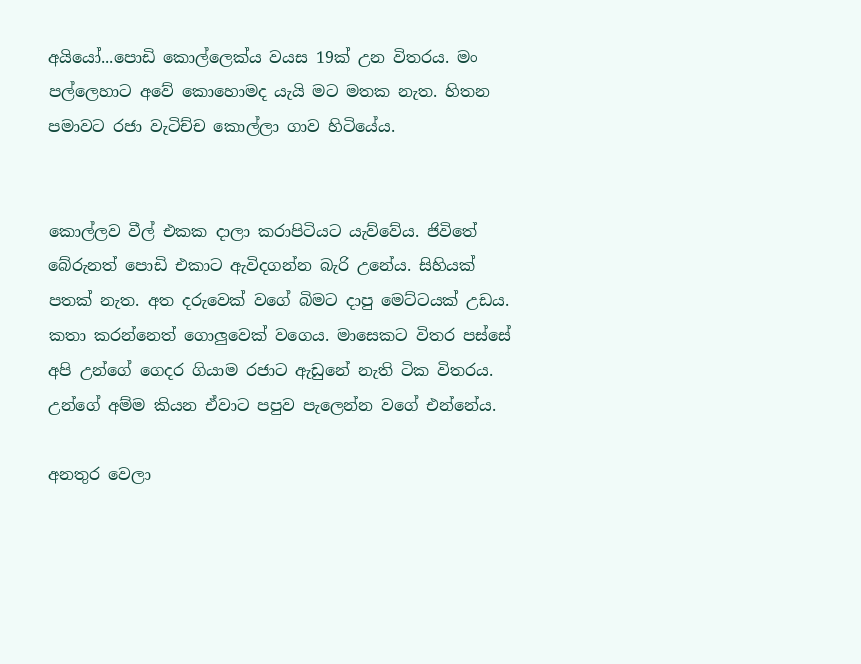අයියෝ...පොඩි කොල්ලෙක්ය වයස 19ක් උන විතරය. මං පල්ලෙහාට අවේ කොහොමද යැයි මට මතක නැත. හිතන පමාවට රජා වැටිච්ච කොල්ලා ගාව හිටියේය.


කොල්ලව වීල් එකක දාලා කරාපිටියට යැව්වේය. ජිවිතේ බේරුනත් පොඩි එකාට ඇවිදගන්න බැරි උනේය. සිහියක් පතක් නැත. අත දරුවෙක් වගේ බිමට දාපු මෙට්ටයක් උඩය. කතා කරන්නෙත් ගොලුවෙක් වගෙය. මාසෙකට විතර පස්සේ අපි උන්ගේ ගෙදර ගියාම රජාට ඇඩුනේ නැති ටික විතරය. උන්ගේ අම්ම කියන ඒවාට පපුව පැලෙන්න වගේ එන්නේය.

අනතුර වෙලා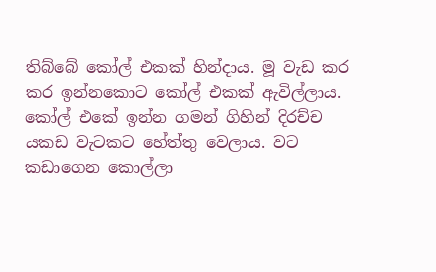තිබ්බේ කෝල් එකක් හින්දාය. මූ වැඩ කර කර ඉන්නකොට කෝල් එකක් ඇවිල්ලාය. කෝල් එකේ ඉන්න ගමන් ගිහින් දිරච්ච යකඩ වැටකට හේත්තු වෙලාය. වට කඩාගෙන කොල්ලා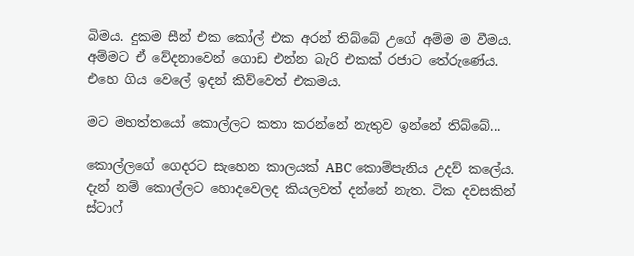බිමය. දුකම සීන් එක කෝල් එක අරන් තිබ්බේ උගේ අම්ම ම වීමය. අම්මට ඒ වේදනාවෙන් ගොඩ එන්න බැරි එකක් රජාට තේරුණේය. එහෙ ගිය වෙලේ ඉදන් කිව්වෙත් එකමය.

මට මහත්තයෝ කොල්ලට කතා කරන්නේ නැතුව ඉන්නේ තිබ්බේ...

කොල්ලගේ ගෙදරට සැහෙන කාලයක් ABC කොම්පැනිය උදව් කලේය. දැන් නම් කොල්ලට හොදවෙලද කියලවත් දන්නේ නැත. ටික දවසකින් ස්ටාෆ්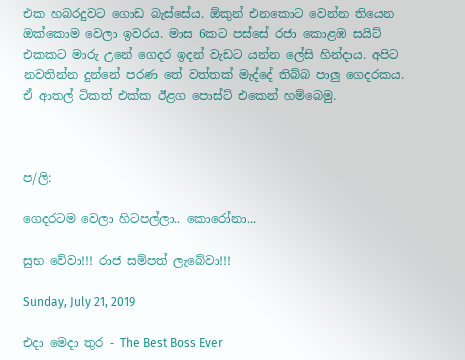එක හබරදුවට ගොඩ බැස්සේය. ඕකුන් එනකොට වෙන්න තියෙන ඔක්කොම වෙලා ඉවරය. මාස 6කට පස්සේ රජා කොළඹ සයිට් එකකට මාරු උනේ ගෙදර ඉදන් වැඩට යන්න ලේසි හින්දාය. අපිට නවතින්න දුන්නේ පරණ තේ වත්තක් මැද්දේ තිබ්බ පාලු ගෙදරකය. ඒ ආතල් ටිකත් එක්ක ඊළග පොස්ට් එකෙන් හම්බෙමු.



ප/ලි:

ගෙදරටම වෙලා හිටපල්ලා.. කොරෝනා...

සුභ වේවා!!! රාජ සම්පත් ලැබේවා!!!

Sunday, July 21, 2019

එදා මෙදා තුර - The Best Boss Ever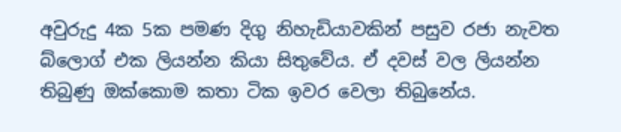අවුරුදු 4ක 5ක පමණ දිගු නිහැඩියාවකින් පසුව රජා නැවත බ්ලොග් එක ලියන්න කියා සිතුවේය. ඒ දවස් වල ලියන්න තිබුණු ඔක්කොම කතා ටික ඉවර වෙලා තිබුනේය.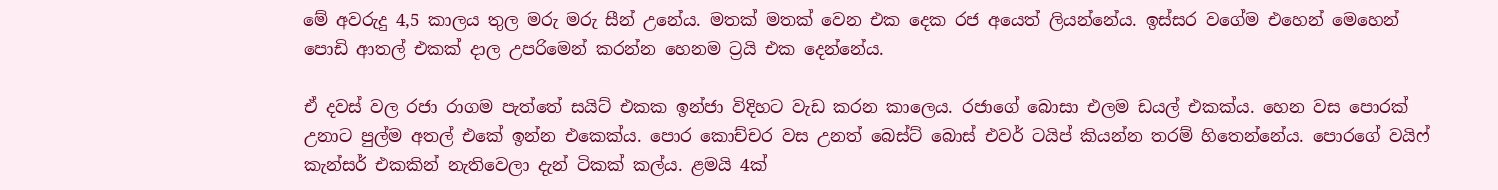මේ අවරුදු 4,5 කාලය තුල මරු මරු සීන් උනේය. මතක් මතක් වෙන එක දෙක රජ අයෙත් ලියන්නේය. ඉස්සර වගේම එහෙන් මෙහෙන් පොඩි ආතල් එකක් දාල උපරිමෙන් කරන්න හෙනම ට්‍රයි එක දෙන්නේය.

ඒ දවස් වල රජා රාගම පැත්තේ සයිට් එකක ඉන්ජා විදිහට වැඩ කරන කාලෙය. රජාගේ බොසා එලම ඩයල් එකක්ය. හෙන වස පොරක් උනාට පුල්ම අතල් එකේ ඉන්න එකෙක්ය. පොර කොච්චර වස උනත් බෙස්ට් බොස් එවර් ටයිප් කියන්න තරම් හිතෙන්නේය. පොරගේ වයිෆ් කැන්සර් එකකින් නැතිවෙලා දැන් ටිකක් කල්ය. ළමයි 4ක්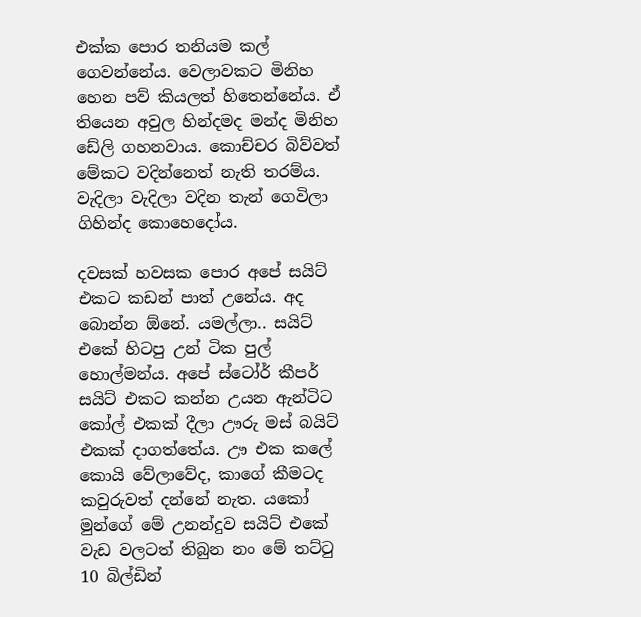එක්ක පොර තනියම කල් ගෙවන්නේය. වෙලාවකට මිනිහ හෙන පව් කියලත් හිතෙන්නේය. ඒ තියෙන අවුල හින්දමද මන්ද මිනිහ ඩේලි ගහනවාය. කොච්චර බිව්වත් මේකට වදින්නෙත් නැති තරම්ය. වැදිලා වැදිලා වදින තැන් ගෙවිලා ගිහින්ද කොහෙදෝය.

දවසක් හවසක පොර අපේ සයිට් එකට කඩන් පාත් උනේය. අද බොන්න ඕනේ. යමල්ලා.. සයිට් එකේ හිටපු උන් ටික පුල් හොල්මන්ය. අපේ ස්ටෝර් කීපර් සයිට් එකට කන්න උයන ඇන්ටිට කෝල් එකක් දීලා ඌරු මස් බයිට් එකක් දාගත්තේය. ඌ එක කලේ කොයි වේලාවේද, කාගේ කීමටද කවුරුවත් දන්නේ නැත. යකෝ මුන්ගේ මේ උනන්දුව සයිට් එකේ වැඩ වලටත් තිබුන නං මේ තට්ටු 10 බිල්ඩින්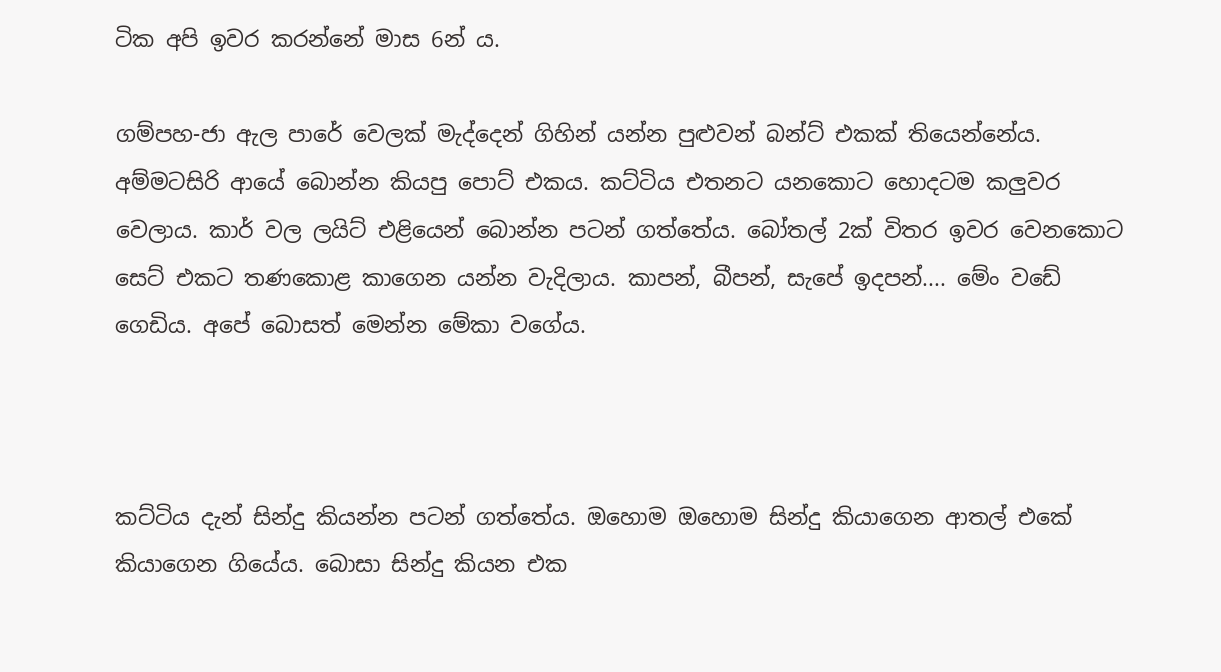ටික අපි ඉවර කරන්නේ මාස 6න් ය.

ගම්පහ-ජා ඇල පාරේ වෙලක් මැද්දෙන් ගිහින් යන්න පුළුවන් බන්ට් එකක් තියෙන්නේය. අම්මටසිරි ආයේ බොන්න කියපු පොට් එකය. කට්ටිය එතනට යනකොට හොදටම කලුවර වෙලාය. කාර් වල ලයිට් එළියෙන් බොන්න පටන් ගත්තේය. බෝතල් 2ක් විතර ඉවර වෙනකොට සෙට් එකට තණකොළ කාගෙන යන්න වැදිලාය. කාපන්, බීපන්, සැපේ ඉදපන්.... මේං වඩේ ගෙඩිය. අපේ බොසත් මෙන්න මේකා වගේය.



කට්ටිය දැන් සින්දු කියන්න පටන් ගත්තේය. ඔහොම ඔහොම සින්දු කියාගෙන ආතල් එකේ කියාගෙන ගියේය. බොසා සින්දු කියන එක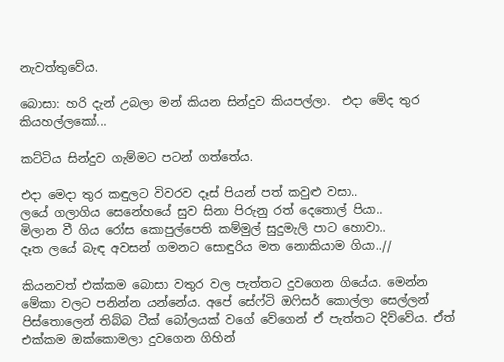නැවත්තුවේය.

බොසා: හරි දැන් උබලා මන් කියන සින්දුව කියපල්ලා.  එදා මේද තුර කියහල්ලකෝ...

කට්ටිය සින්දුව ගැම්මට පටන් ගත්තේය.

එදා මෙදා තුර කඳුලට විවරව දෑස් පියන් පත් කවුළු වසා..
ලයේ ගලාගිය සෙනේහයේ සුව සිනා පිරුනු රත් දෙතොල් පියා..
මිලාන වී ගිය රෝස කොපුල්පෙති කම්මුල් සුදුමැලි පාට හොවා..
දෑත ලයේ බැඳ අවසන් ගමනට සොඳුරිය මත නොකියාම ගියා..//

කියනවත් එක්කම බොසා වතුර වල පැත්තට දුවගෙන ගියේය. මෙන්න මේකා වලට පනින්න යන්නේය. අපේ සේෆ්ටි ඔෆිසර් කොල්ලා සෙල්ලන් පිස්තොලෙන් තිබ්බ ටීක් බෝලයක් වගේ වේගෙන් ඒ පැත්තට දිව්වේය. ඒත් එක්කම ඔක්කොමලා දුවගෙන ගිහින්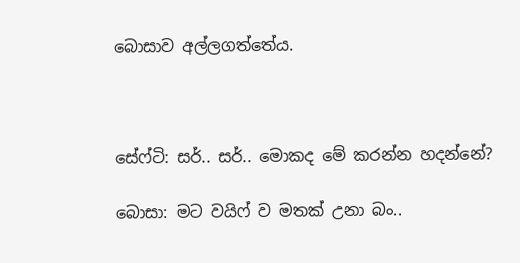බොසාව අල්ලගත්තේය.



සේෆ්ටි: සර්.. සර්.. මොකද මේ කරන්න හදන්නේ?

බොසා: මට වයිෆ් ව මතක් උනා බං..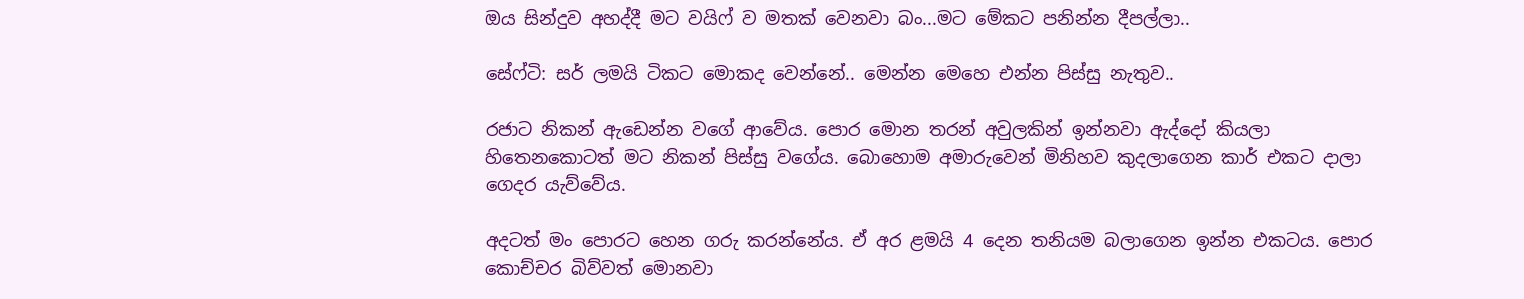ඔය සින්දුව අහද්දී මට වයිෆ් ව මතක් වෙනවා බං...මට මේකට පනින්න දීපල්ලා..

සේෆ්ටි: සර් ලමයි ටිකට මොකද වෙන්නේ.. මෙන්න මෙහෙ එන්න පිස්සු නැතුව..

රජාට නිකන් ඇඩෙන්න වගේ ආවේය. පොර මොන තරන් අවුලකින් ඉන්නවා ඇද්දෝ කියලා හිතෙනකොටත් මට නිකන් පිස්සු වගේය. බොහොම අමාරුවෙන් මිනිහව කුදලාගෙන කාර් එකට දාලා ගෙදර යැව්වේය.

අදටත් මං පොරට හෙන ගරු කරන්නේය. ඒ අර ළමයි 4 දෙන තනියම බලාගෙන ඉන්න එකටය. පොර කොච්චර බිව්වත් මොනවා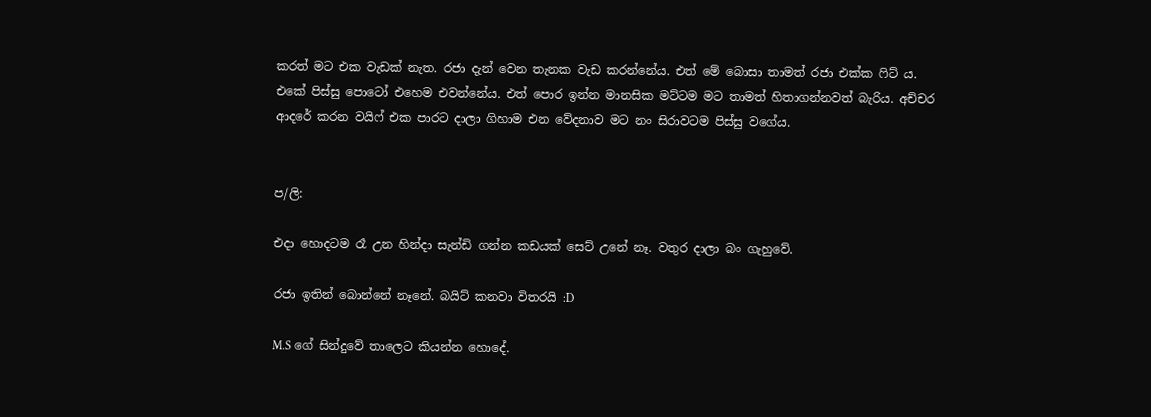කරත් මට එක වැඩක් නැත. රජා දැන් වෙන තැනක වැඩ කරන්නේය. එත් මේ බොසා තාමත් රජා එක්ක ෆිට් ය. එකේ පිස්සු පොටෝ එහෙම එවන්නේය. එත් පොර ඉන්න මානසික මට්ටම මට තාමත් හිතාගන්නවත් බැරිය. අච්චර ආදරේ කරන වයිෆ් එක පාරට දාලා ගිහාම එන වේදනාව මට නං සිරාවටම පිස්සු වගේය.


ප/ලි:

එදා හොදටම රෑ උන හින්දා සැන්ඩි ගන්න කඩයක් සෙට් උනේ නෑ. වතුර දාලා බං ගැහුවේ.

රජා ඉතින් බොන්නේ නෑනේ. බයිට් කනවා විතරයි :D

M.S ගේ සින්දුවේ තාලෙට කියන්න හොදේ.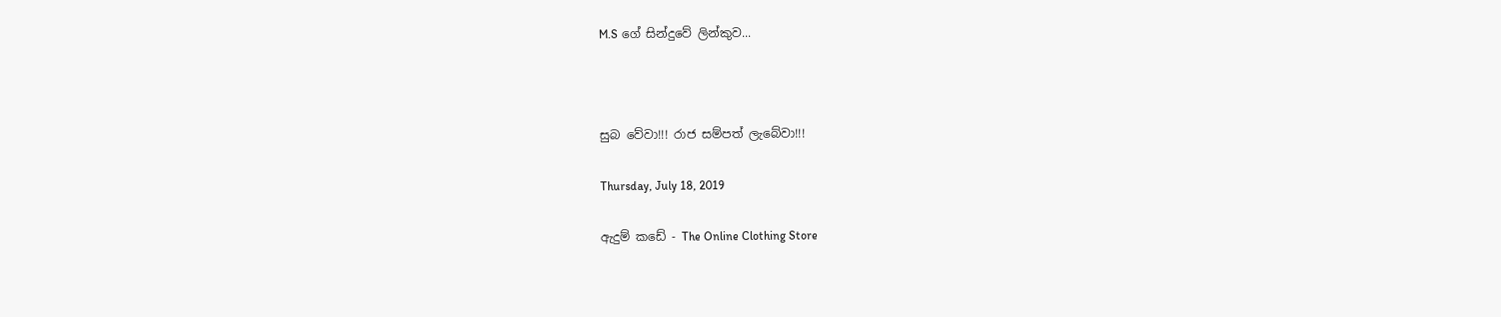M.S ගේ සින්දුවේ ලින්කුව...



සුබ වේවා!!! රාජ සම්පත් ලැබේවා!!!

Thursday, July 18, 2019

ඇදුම් කඩේ - The Online Clothing Store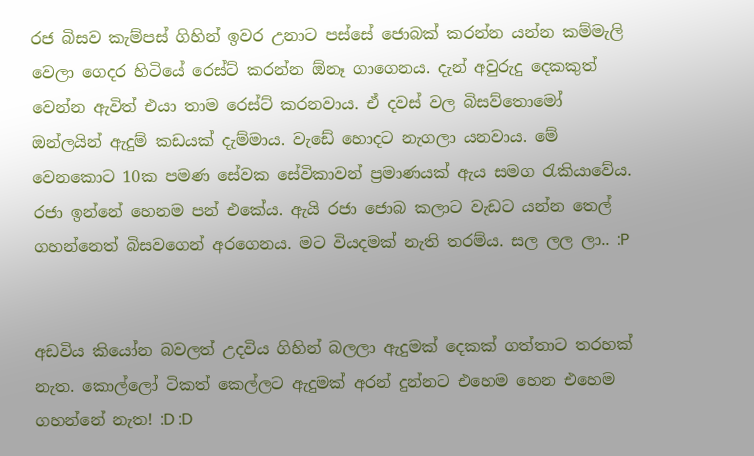රජ බිසව කැම්පස් ගිහින් ඉවර උනාට පස්සේ ජොබක් කරන්න යන්න කම්මැලි වෙලා ගෙදර හිටියේ රෙස්ට් කරන්න ඕනෑ ගාගෙනය. දැන් අවුරුදු දෙකකුත් වෙන්න ඇවිත් එයා තාම රෙස්ට් කරනවාය. ඒ දවස් වල බිසව්තොමෝ ඔන්ලයින් ඇදුම් කඩයක් දැම්මාය. වැඩේ හොදට නැගලා යනවාය. මේ වෙනකොට 10ක පමණ සේවක සේවිකාවන් ප්‍රමාණයක් ඇය සමග රැකියාවේය. රජා ඉන්නේ හෙනම පන් එකේය. ඇයි රජා ජොබ කලාට වැඩට යන්න තෙල් ගහන්නෙත් බිසවගෙන් අරගෙනය. මට වියදමක් නැති තරම්ය. සල ලල ලා.. :P


අඩවිය කියෝන බවලත් උදවිය ගිහින් බලලා ඇදුමක් දෙකක් ගත්තාට තරහක් නැත. කොල්ලෝ ටිකත් කෙල්ලට ඇදුමක් අරන් දුන්නට එහෙම හෙන එහෙම ගහන්නේ නැත! :D :D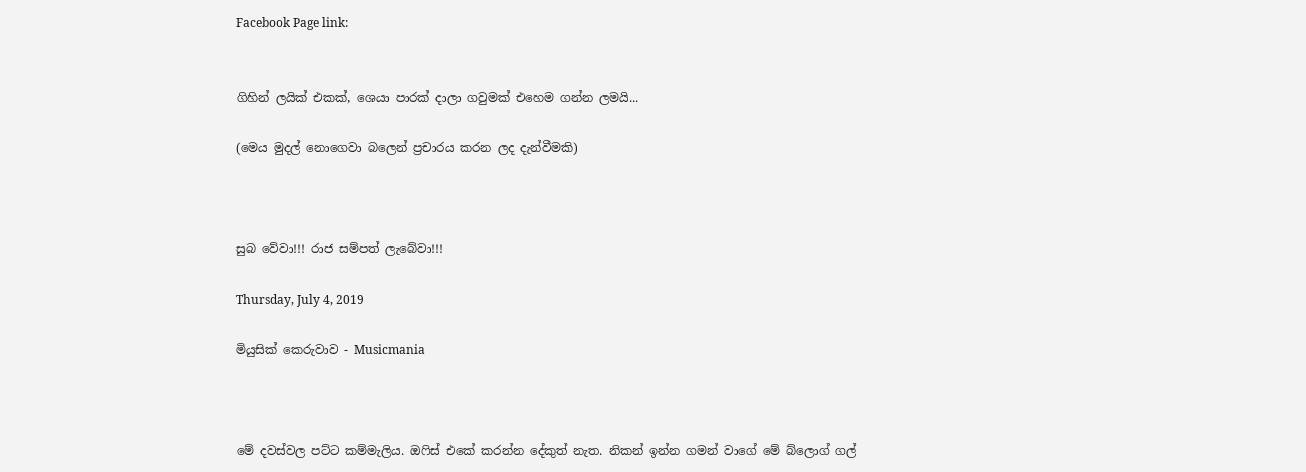Facebook Page link:


ගිහින් ලයික් එකක්, ශෙයා පාරක් දාලා ගවුමක් එහෙම ගන්න ලමයි...

(මෙය මුදල් නොගෙවා බලෙන් ප්‍රචාරය කරන ලද දැන්වීමකි)



සුබ වේවා!!! රාජ සම්පත් ලැබේවා!!!

Thursday, July 4, 2019

මියුසික් කෙරුවාව - Musicmania



මේ දවස්වල පට්ට කම්මැලිය. ඔෆිස් එකේ කරන්න දේකුත් නැත. නිකන් ඉන්න ගමන් වාගේ මේ බ්ලොග් ගල්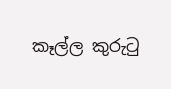කෑල්ල කුරුටු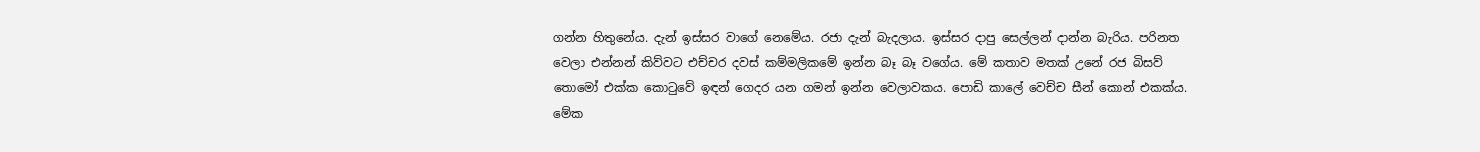ගන්න හිතුනේය. දැන් ඉස්සර වාගේ නෙමේය. රජා දැන් බැදලාය. ඉස්සර දාපු සෙල්ලන් දාන්න බැරිය. පරිනත වෙලා එන්නන් කිව්වට එච්චර දවස් කම්මලිකමේ ඉන්න බෑ බෑ වගේය. මේ කතාව මතක් උනේ රජ බිසව් තොමෝ එක්ක කොටුවේ ඉඳන් ගෙදර යන ගමන් ඉන්න වෙලාවකය. පොඩි කාලේ වෙච්ච සීන් කොන් එකක්ය. මේක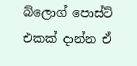බ්ලොග් පොස්ට් එකක් දාන්න ඒ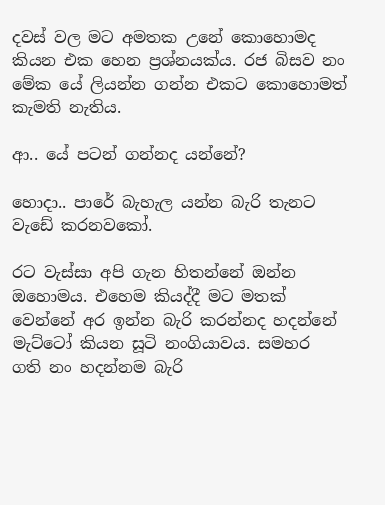දවස් වල මට අමතක උනේ කොහොමද කියන එක හෙන ප්‍රශ්නයක්ය. රජ බිසව නං මේක යේ ලියන්න ගන්න එකට කොහොමත් කැමති නැතිය.

ආ.. යේ පටන් ගන්නද යන්නේ?

හොදා.. පාරේ බැහැල යන්න බැරි තැනට වැඩේ කරනවකෝ.

රට වැස්සා අපි ගැන හිතන්නේ ඔන්න ඔහොමය. එහෙම කියද්දී මට මතක් වෙන්නේ අර ඉන්න බැරි කරන්නද හදන්නේ මැට්ටෝ කියන සූටි නංගියාවය. සමහර ගති නං හදන්නම බැරි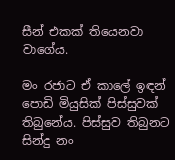සීන් එකක් තියෙනවා වාගේය.

මං රජාට ඒ කාලේ ඉඳන් පොඩි මියුසික් පිස්සුවක් තිබුනේය. පිස්සුව තිබුනට සින්දු නං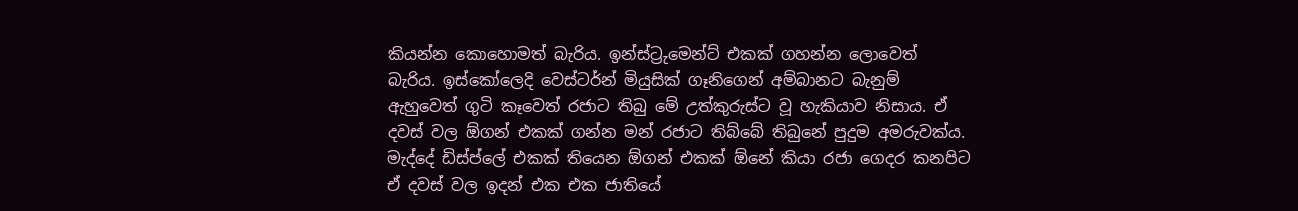කියන්න කොහොමත් බැරිය. ඉන්ස්ට්‍රුමෙන්ට් එකක් ගහන්න ලොවෙත් බැරිය. ඉස්කෝලෙදි වෙස්ටර්න් මියුසික් ගෑනිගෙන් අම්බානට බැනුම් ඇහුවෙත් ගුටි කෑවෙත් රජාට තිබු මේ උත්කුරුස්ට වූ හැකියාව නිසාය. ඒ දවස් වල ඕගන් එකක් ගන්න මන් රජාට තිබ්බේ තිබුනේ පුදුම අමරුවක්ය. මැද්දේ ඩිස්ප්ලේ එකක් තියෙන ඕගන් එකක් ඕනේ කියා රජා ගෙදර කනපිට ඒ දවස් වල ඉදන් එක එක ජාතියේ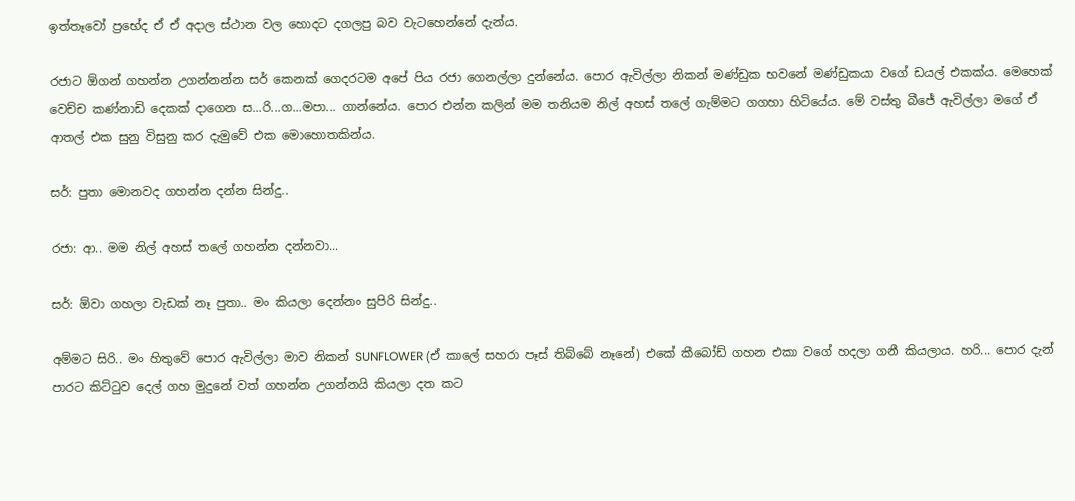ඉත්තෑවෝ ප්‍රභේද ඒ ඒ අදාල ස්ථාන වල හොදට දගලපු බව වැටහෙන්නේ දැන්ය.

රජාට ඕගන් ගහන්න උගන්නන්න සර් කෙනක් ගෙදරටම අපේ පිය රජා ගෙනල්ලා දුන්නේය. පොර ඇවිල්ලා නිකන් මණ්ඩුක භවනේ මණ්ඩුකයා වගේ ඩයල් එකක්ය. මෙහෙක් වෙච්ච කණ්නාඩි දෙකක් දාගෙන ස...රි...ග...මපා... ගාන්නේය. පොර එන්න කලින් මම තනියම නිල් අහස් තලේ ගැම්මට ගගහා හිටියේය. මේ වස්තු බීජේ ඇවිල්ලා මගේ ඒ ආතල් එක සුනු විසුනු කර දැමුවේ එක මොහොතකින්ය.

සර්: පුතා මොනවද ගහන්න දන්න සින්දු..

රජා: ආ.. මම නිල් අහස් තලේ ගහන්න දන්නවා...

සර්: ඕවා ගහලා වැඩක් නෑ පුතා.. මං කියලා දෙන්නං සුපිරි සින්දු..

අම්මට සිරි.. මං හිතුවේ පොර ඇවිල්ලා මාව නිකන් SUNFLOWER (ඒ කාලේ සහරා පෑස් තිබ්බේ නෑනේ) එකේ කීබෝඩ් ගහන එකා වගේ හදලා ගනී කියලාය. හරි... පොර දැන් පාරට කිට්ටුව දෙල් ගහ මුදුනේ වත් ගහන්න උගන්නයි කියලා දත කට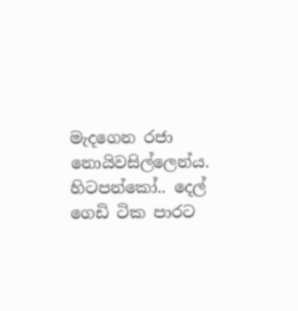මැදගෙන රජා නොයිවසිල්ලෙන්ය. හිටපන්කෝ.. දෙල් ගෙඩි ටික පාරට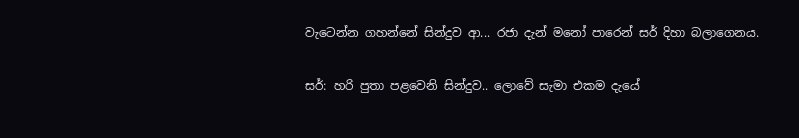වැටෙන්න ගහන්නේ සින්දුව ආ... රජා දැන් මනෝ පාරෙන් සර් දිහා බලාගෙනය.

සර්: හරි පුතා පළවෙනි සින්දුව.. ලොවේ සැමා එකම දැයේ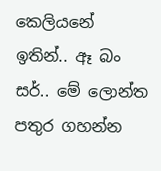කෙලියනේ ඉතින්.. ඈ බං සර්.. මේ ලොන්ත පතුර ගහන්න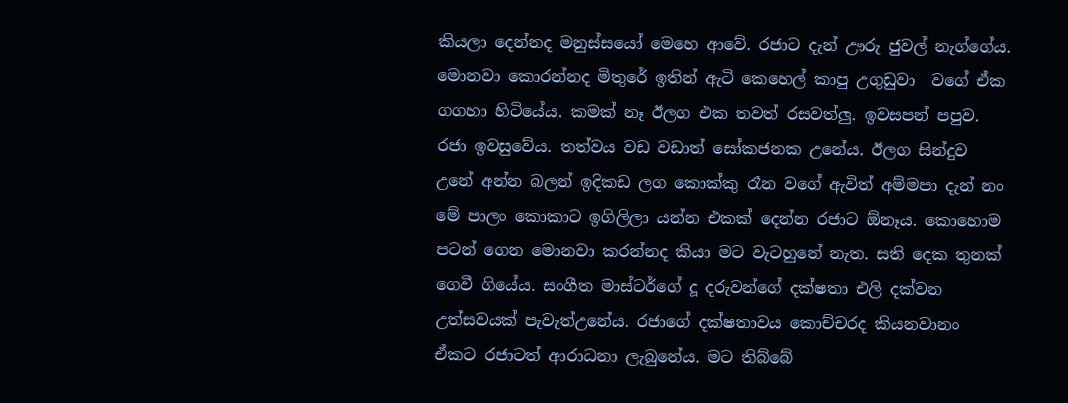කියලා දෙන්නද මනුස්සයෝ මෙහෙ ආවේ. රජාට දැන් ඌරු ජුවල් නැග්ගේය. මොනවා කොරන්නද මිතුරේ ඉතින් ඇටි කෙහෙල් කාපු උගුඩුවා  වගේ ඒක ගගහා හිටියේය. කමක් නෑ ඊලග එක තවත් රසවත්ලු. ඉවසපන් පපුව. රජා ඉවසුවේය. තත්වය වඩ වඩාත් සෝකජනක උනේය. ඊලග සින්දුව උනේ අන්න බලන් ඉදිකඩ ලග කොක්කු රෑන වගේ ඇවිත් අම්මපා දැන් නං මේ පාලං කොකාට ඉගිලිලා යන්න එකක් දෙන්න රජාට ඕනෑය. කොහොම පටන් ගෙන මොනවා කරන්නද කියා මට වැටහුනේ නැත. සති දෙක තුනක් ගෙවී ගියේය. සංගීත මාස්ටර්ගේ දූ දරුවන්ගේ දක්ෂතා එලි දක්වන උත්සවයක් පැවැත්උනේය. රජාගේ දක්ෂතාවය කොච්චරද කියනවානං  ඒකට රජාටත් ආරාධනා ලැබුනේය. මට තිබ්බේ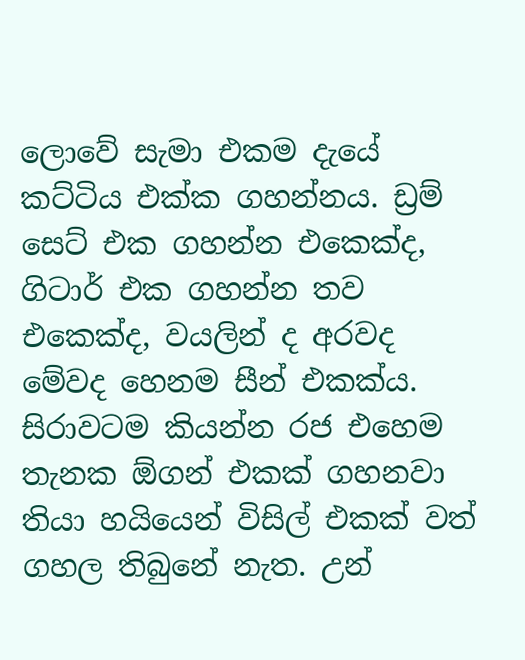ලොවේ සැමා එකම දැයේ කට්ටිය එක්ක ගහන්නය. ඩ්‍රම් සෙට් එක ගහන්න එකෙක්ද, ගිටාර් එක ගහන්න තව එකෙක්ද, වයලින් ද අරවද මේවද හෙනම සීන් එකක්ය. සිරාවටම කියන්න රජ එහෙම තැනක ඕගන් එකක් ගහනවා තියා හයියෙන් විසිල් එකක් වත් ගහල තිබුනේ නැත. උන්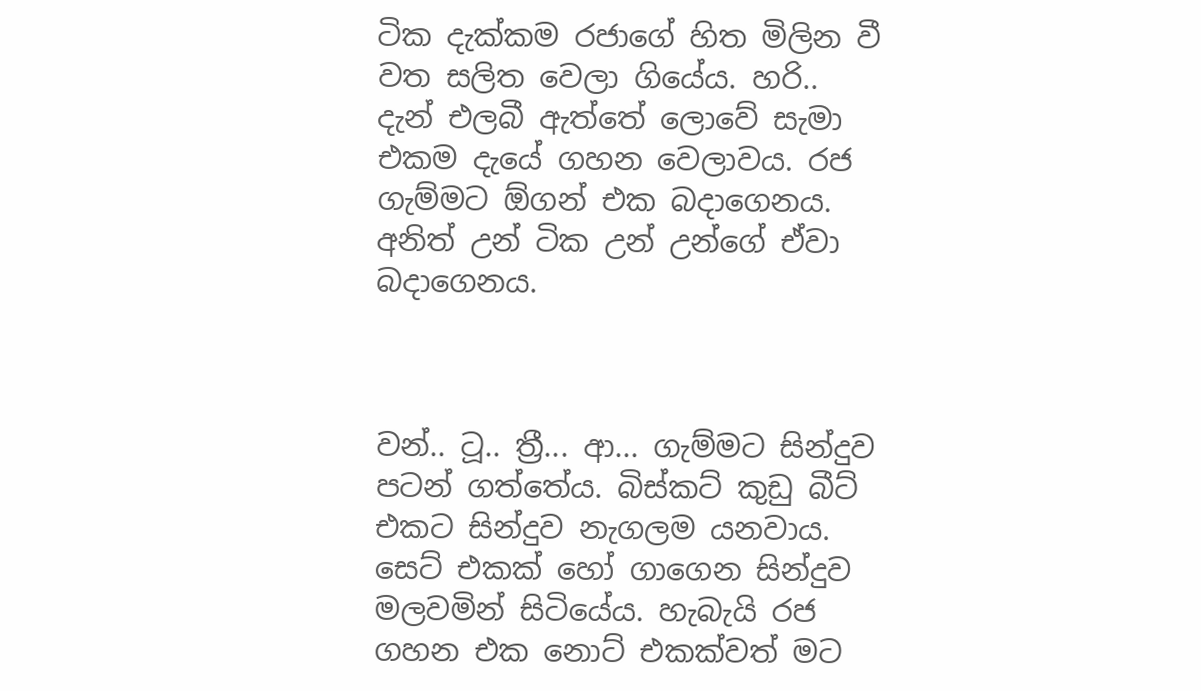ටික දැක්කම රජාගේ හිත මිලින වී වත සලිත වෙලා ගියේය. හරි.. දැන් එලබී ඇත්තේ ලොවේ සැමා එකම දැයේ ගහන වෙලාවය. රජ ගැම්මට ඕගන් එක බදාගෙනය. අනිත් උන් ටික උන් උන්ගේ ඒවා බදාගෙනය.



වන්.. ටූ.. ත්‍රී... ආ... ගැම්මට සින්දුව පටන් ගත්තේය. බිස්කට් කුඩු බීට් එකට සින්දුව නැගලම යනවාය. සෙට් එකක් හෝ ගාගෙන සින්දුව මලවමින් සිටියේය. හැබැයි රජ ගහන එක නොට් එකක්වත් මට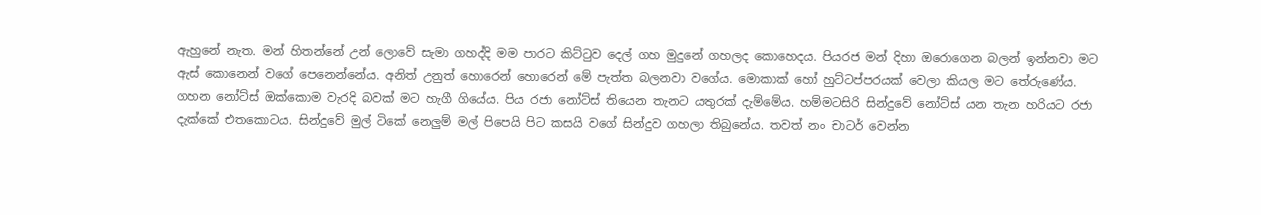ඇහුනේ නැත. මන් හිතන්නේ උන් ලොවේ සැමා ගහද්දි මම පාරට කිට්ටුව දෙල් ගහ මුදුනේ ගහලද කොහෙදය. පියරජ මන් දිහා ඔරොගෙන බලන් ඉන්නවා මට ඇස් කොනෙන් වගේ පෙනෙන්නේය. අනිත් උනුත් හොරෙන් හොරෙන් මේ පැත්ත බලනවා වගේය. මොකාක් හෝ හුට්ටප්පරයක් වෙලා කියල මට තේරුණේය. ගහන නෝට්ස් ඔක්කොම වැරදි බවක් මට හැගී ගියේය. පිය රජා නෝට්ස් තියෙන තැනට යතුරක් දැම්මේය. හම්මටසිරි සින්දුවේ නෝට්ස් යන තැන හරියට රජා දැක්කේ එතකොටය. සින්දුවේ මුල් ටිකේ නෙලුම් මල් පිපෙයි පිට කසයි වගේ සින්දුව ගහලා තිබුනේය. තවත් නං චාටර් වෙන්න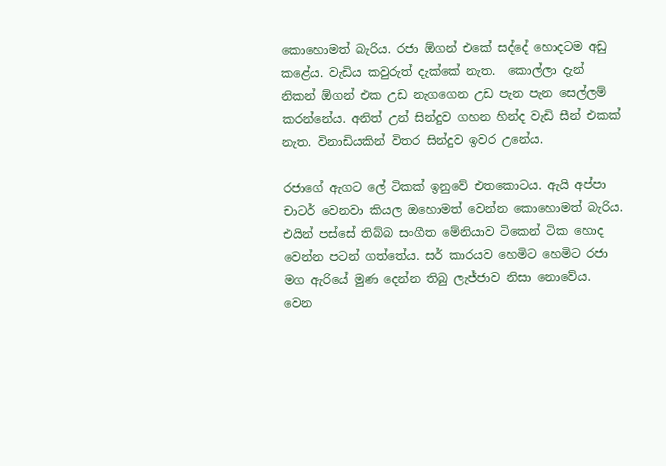කොහොමත් බැරිය. රජා ඕගන් එකේ සද්දේ හොදටම අඩු කළේය. වැඩිය කවුරුත් දැක්කේ නැත.  කොල්ලා දැන් නිකන් ඕගන් එක උඩ නැගගෙන උඩ පැන පැන සෙල්ලම් කරන්නේය. අනිත් උන් සින්දුව ගහන හින්ද වැඩි සීන් එකක් නැත. විනාඩියකින් විතර සින්දුව ඉවර උනේය.

රජාගේ ඇගට ලේ ටිකක් ඉනුවේ එතකොටය. ඇයි අප්පා චාටර් වෙනවා කියල ඔහොමත් වෙන්න කොහොමත් බැරිය. එයින් පස්සේ තිබ්බ සංගීත මේනියාව ටිකෙන් ටික හොද වෙන්න පටන් ගත්තේය. සර් කාරයව හෙමිට හෙමිට රජා මග ඇරියේ මුණ දෙන්න තිබු ලැජ්ජාව නිසා නොවේය. වෙන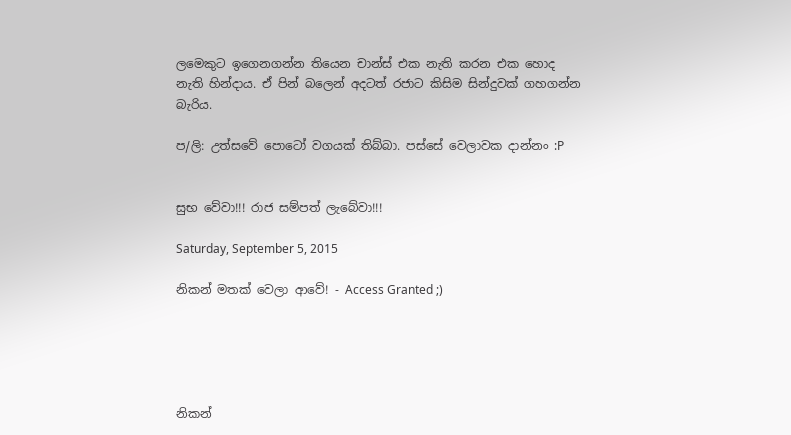ලමෙකුට ඉගෙනගන්න තියෙන චාන්ස් එක නැති කරන එක හොද නැති හින්දාය. ඒ පින් බලෙන් අදටත් රජාට කිසිම සින්දුවක් ගහගන්න බැරිය.

ප/ලි: උත්සවේ පොටෝ වගයක් තිබ්බා. පස්සේ වෙලාවක දාන්නං :P


සුභ වේවා!!! රාජ සම්පත් ලැබේවා!!!

Saturday, September 5, 2015

නිකන් මතක් වෙලා ආවේ! - Access Granted ;)





නිකන්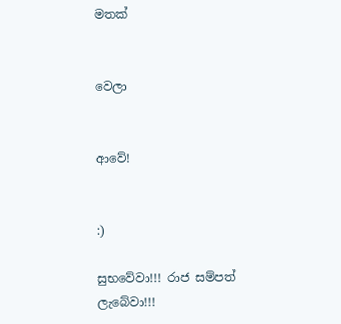මතක්


වෙලා


ආවේ!


:)

සුභවේවා!!! රාජ සම්පත් ලැබේවා!!!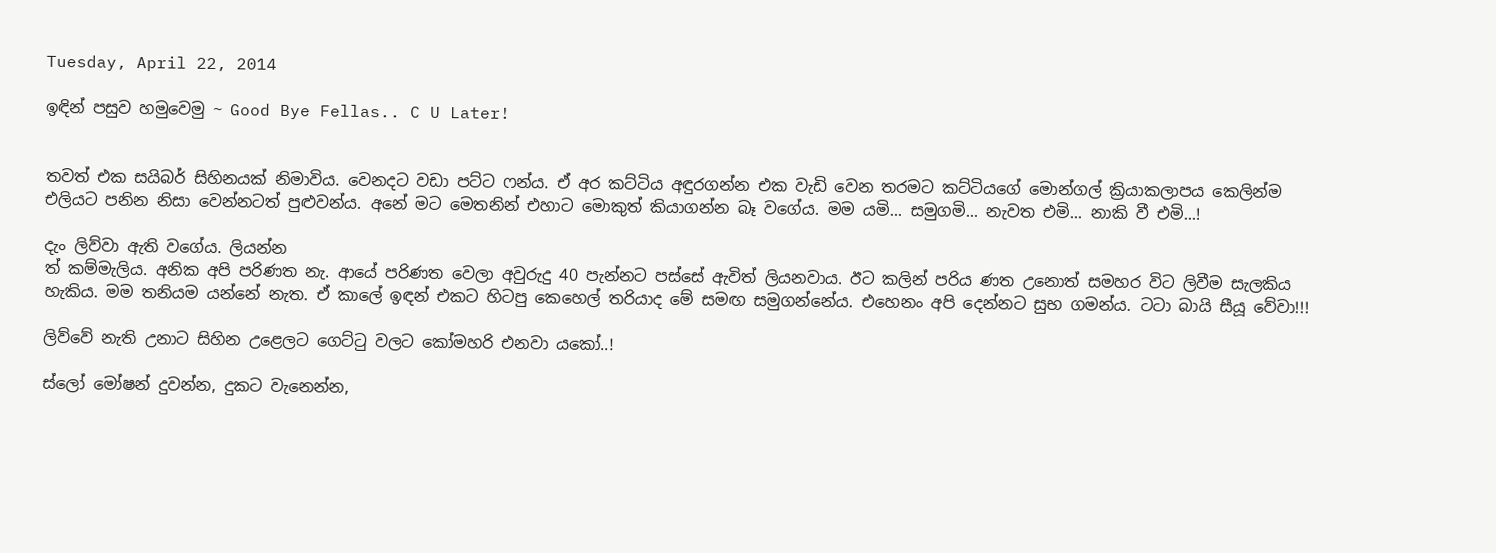Tuesday, April 22, 2014

ඉඳින් පසුව හමුවෙමු ~ Good Bye Fellas.. C U Later!


තවත් එක සයිබර් සිහිනයක් නිමාවිය. වෙනදට වඩා පට්ට ෆන්ය. ඒ අර කට්ටිය අඳුරගන්න එක වැඩි වෙන තරමට කට්ටියගේ මොන්ගල් ක්‍රියාකලාපය කෙලින්ම එලියට පනින නිසා වෙන්නටත් පුළුවන්ය. අනේ මට මෙතනින් එහාට මොකුත් කියාගන්න බෑ වගේය. මම යමි... සමුගමි... නැවත එමි... නාකි වී එමි...!

දැං ලිව්වා ඇති වගේය. ලියන්න
ත් කම්මැලිය. අනික අපි පරිණත නැ. ආයේ පරිණත වෙලා අවුරුදු 40 පැන්නට පස්සේ ඇවිත් ලියනවාය. ඊට කලින් පරිය ණත උනොත් සමහර විට ලිවීම සැලකිය හැකිය. මම තනියම යන්නේ නැත. ඒ කාලේ ඉඳන් එකට හිටපු කෙහෙල් තරියාද මේ සමඟ සමුගන්නේය. එහෙනං අපි දෙන්නට සුභ ගමන්ය. ටටා බායි සීයූ වේවා!!!

ලිව්වේ නැති උනාට සිහින උළෙලට ගෙට්ටු වලට කෝමහරි එනවා යකෝ..!

ස්ලෝ මෝෂන් දුවන්න, දුකට වැනෙන්න,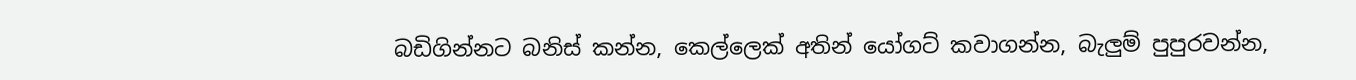බඩිගින්නට බනිස් කන්න, කෙල්ලෙක් අතින් යෝගට් කවාගන්න, බැලුම් පුපුරවන්න,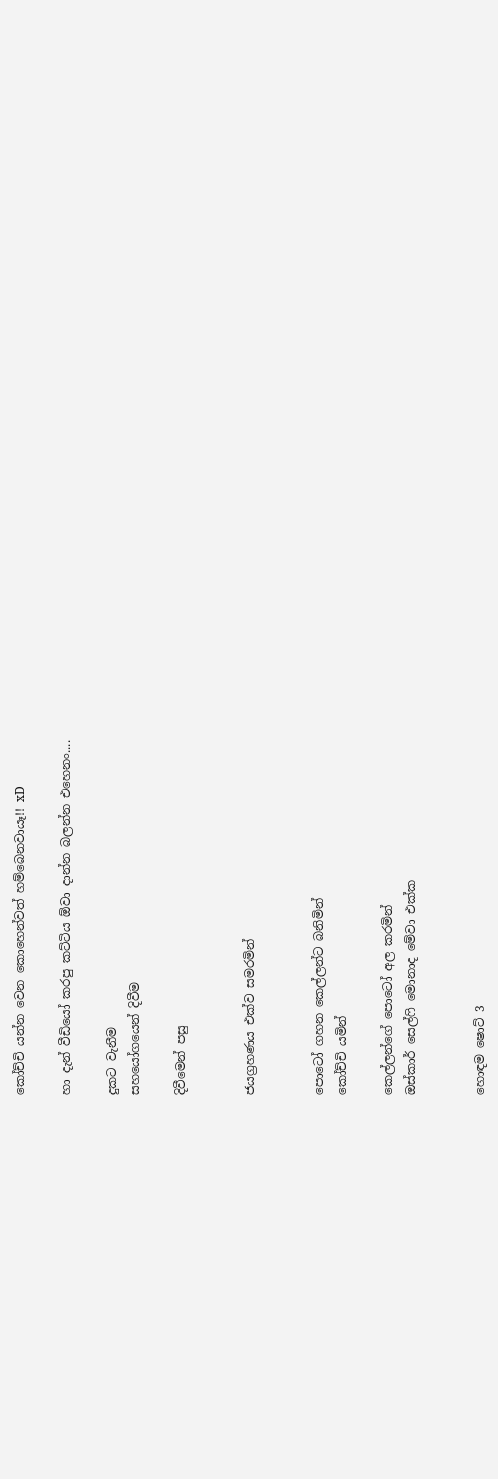කෝච්චි යන්න වෙන කොහෙන්වත් හම්බෙනවායෑ!! xD

හා දැන් වීඩියෝ කරපු කට්ටිය ඕවා දාන්න බලන්න එහෙනං....

දුකට වැනීම
සහයෝගයෙන් දිවීම

දිවීමෙන් පසු


ජයග්‍රහණය එක්ව සමරමින්


පොටෝ ගහන කෙල්ලන්ට බනිමින්
කෝච්චි යමින්

කෙල්ලන්ගේ පොටෝ අල කරමින්
ඔස්කාර් සෙල්ෆි මොනාද මේවා එක්ක


හොඳම ෂොට් 3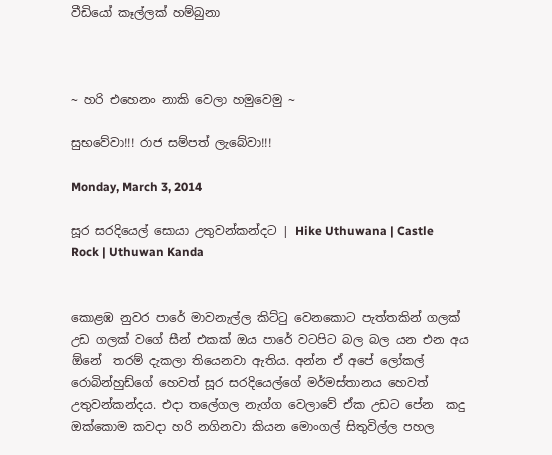වීඩියෝ කෑල්ලක් හම්බුනා



~ හරි එහෙනං නාකි වෙලා හමුවෙමු ~

සුභවේවා!!! රාජ සම්පත් ලැබේවා!!!

Monday, March 3, 2014

සූර සරදියෙල් සොයා උතුවන්කන්දට | Hike Uthuwana | Castle Rock | Uthuwan Kanda


කොළඹ නුවර පාරේ මාවනැල්ල කිට්ටු වෙනකොට පැත්තකින් ගලක් උඩ ගලක් වගේ සීන් එකක් ඔය පාරේ වටපිට බල බල යන එන අය ඕනේ  තරම් දැකලා තියෙනවා ඇතිය. අන්න ඒ අපේ ලෝකල් රොබින්හුඩ්ගේ හෙවත් සූර සරදියෙල්ගේ මර්මස්තානය හෙවත් උතුවන්කන්දය. එදා තලේගල නැග්ග වෙලාවේ ඒක උඩට පේන  කදු ඔක්කොම කවදා හරි නගිනවා කියන මොංගල් සිතුවිල්ල පහල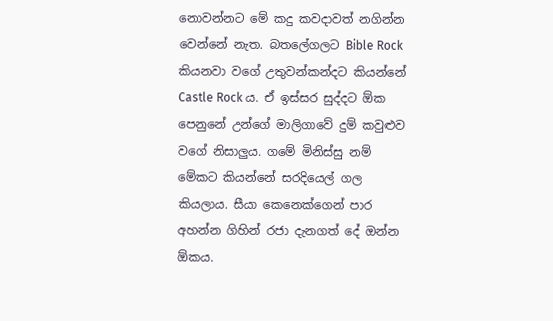නොවන්නට මේ කදු කවදාවත් නගින්න වෙන්නේ නැත. බතලේගලට Bible Rock කියනවා වගේ උතුවන්කන්දට කියන්නේ Castle Rock ය. ඒ ඉස්සර සුද්දට ඕක පෙනුනේ උන්ගේ මාලිගාවේ දුම් කවුළුව වගේ නිසාලුය. ගමේ මිනිස්සු නම් මේකට කියන්නේ සරදියෙල් ගල කියලාය. සීයා කෙනෙක්ගෙන් පාර අහන්න ගිහින් රජා දැනගත් දේ ඔන්න ඕකය.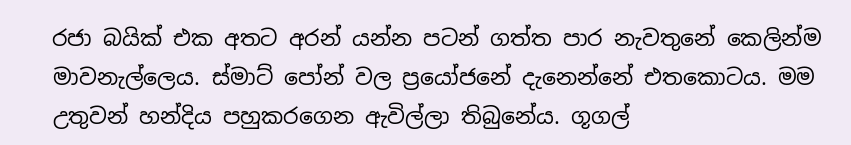රජා බයික් එක අතට අරන් යන්න පටන් ගත්ත පාර නැවතුනේ කෙලින්ම මාවනැල්ලෙය. ස්මාට් පෝන් වල ප්‍රයෝජනේ දැනෙන්නේ එතකොටය. මම උතුවන් හන්දිය පහුකරගෙන ඇවිල්ලා තිබුනේය. ගූගල්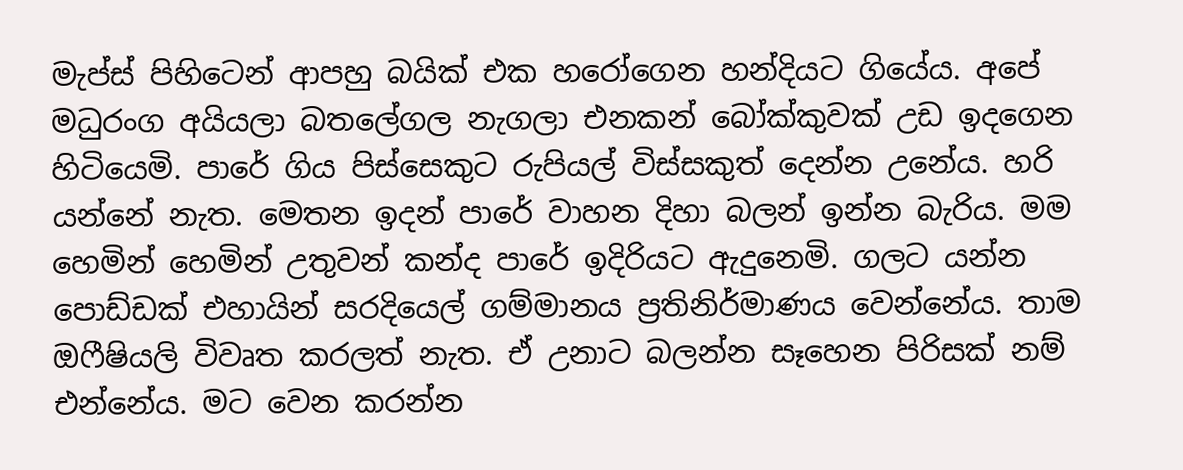මැප්ස් පිහිටෙන් ආපහු බයික් එක හරෝගෙන හන්දියට ගියේය. අපේ මධුරංග අයියලා බතලේගල නැගලා එනකන් බෝක්කුවක් උඩ ඉදගෙන හිටියෙමි. පාරේ ගිය පිස්සෙකුට රුපියල් විස්සකුත් දෙන්න උනේය. හරි යන්නේ නැත. මෙතන ඉදන් පාරේ වාහන දිහා බලන් ඉන්න බැරිය. මම හෙමින් හෙමින් උතුවන් කන්ද පාරේ ඉදිරියට ඇදුනෙමි. ගලට යන්න පොඩ්ඩක් එහායින් සරදියෙල් ගම්මානය ප්‍රතිනිර්මාණය වෙන්නේය. තාම ඔෆීෂියලි විවෘත කරලත් නැත. ඒ උනාට බලන්න සෑහෙන පිරිසක් නම් එන්නේය. මට වෙන කරන්න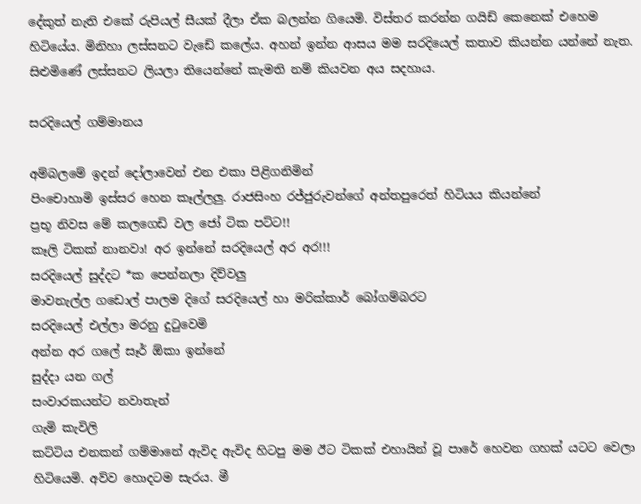දේකුත් නැති එකේ රුපියල් සීයක් දීලා ඒක බලන්න ගියෙමි. විස්තර කරන්න ගයිඩ් කෙනෙක් එහෙම හිටියේය. මිනිහා ලස්සනට වැඩේ කලේය. අහන් ඉන්න ආසය මම සරදියෙල් කතාව කියන්න යන්නේ නැත. සිළුමිණේ ලස්සනට ලියලා තියෙන්නේ කැමති නම් කියවන අය සදහාය.

සරදියෙල් ගම්මානය

අම්බලමේ ඉදන් දෝලාවෙන් එන එකා පිළිගනිමින්
පිංචොහාමි ඉස්සර හෙන කෑල්ලලු. රාජසිංහ රජ්ජුරුවන්ගේ අන්තපුරෙත් හිටියය කියන්නේ
ප්‍රභූ නිවස මේ කලගෙඩි වල ජෝ ටික පට්ට!!
කෑලි ටිකක් නානවා! අර ඉන්නේ සරදියෙල් අර අර!!!
සරදියෙල් සුද්දට *ක පෙන්නලා දිව්වලු
මාවනැල්ල ගඩොල් පාලම දිගේ සරදියෙල් හා මරික්කාර් බෝගම්බරට
සරදියෙල් එල්ලා මරනු දුටුවෙමි
අන්න අර ගලේ සෑර් ඕකා ඉන්නේ
සුද්දා යන ගල්
සංවාරකයන්ට නවාතැන්
ගැමි කැවිලි
කට්ටිය එනකන් ගම්මානේ ඇවිද ඇවිද හිටපු මම ඊට ටිකක් එහායින් වූ පාරේ හෙවන ගහක් යටට වෙලා හිටියෙමි. අව්ව හොදටම සැරය. මී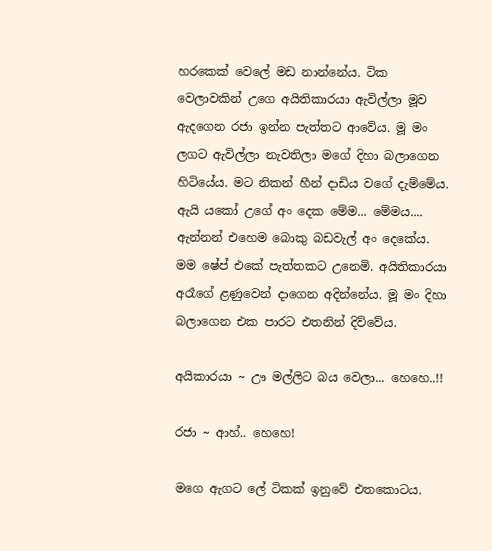හරකෙක් වෙලේ මඩ නාන්නේය. ටික වෙලාවකින් උගෙ අයිතිකාරයා ඇවිල්ලා මූව ඇදගෙන රජා ඉන්න පැත්තට ආවේය. මූ මං ලගට ඇවිල්ලා නැවතිලා මගේ දිහා බලාගෙන හිටියේය. මට නිකන් හීන් දාඩිය වගේ දැම්මේය. ඇයි යකෝ උගේ අං දෙක මේම... මේමය.... ඇන්නන් එහෙම බොකු බඩවැල් අං දෙකේය. මම ෂේප් එකේ පැත්තකට උනෙමි. අයිතිකාරයා අරෑගේ ළණුවෙන් දාගෙන අදින්නේය. මූ මං දිහා බලාගෙන එක පාරට එතනින් දිව්වේය.

අයිකාරයා ~ ඌ මල්ලිට බය වෙලා... හෙහෙ..!!

රජා ~ ආහ්.. හෙහෙ!

මගෙ ඇගට ලේ ටිකක් ඉනුවේ එතකොටය.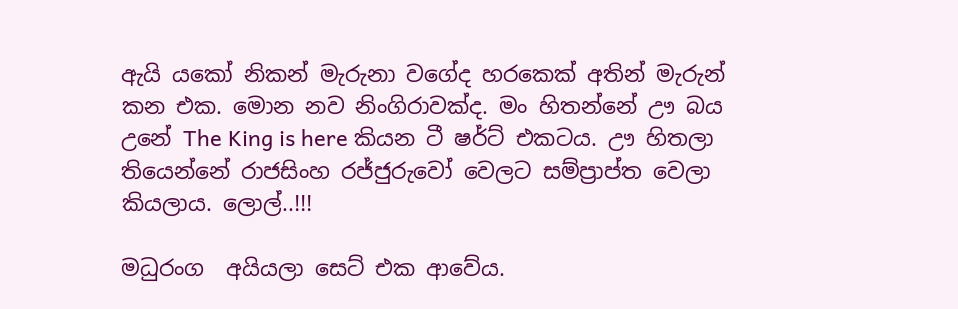ඇයි යකෝ නිකන් මැරුනා වගේද හරකෙක් අතින් මැරුන් කන එක. මොන නව නිංගිරාවක්ද. මං හිතන්නේ ඌ බය උනේ The King is here කියන ටී ෂර්ට් එකටය. ඌ හිතලා තියෙන්නේ රාජසිංහ රජ්ජුරුවෝ වෙලට සම්ප්‍රාප්ත වෙලා කියලාය. ලොල්..!!!

මධුරංග  අයියලා සෙට් එක ආවේය.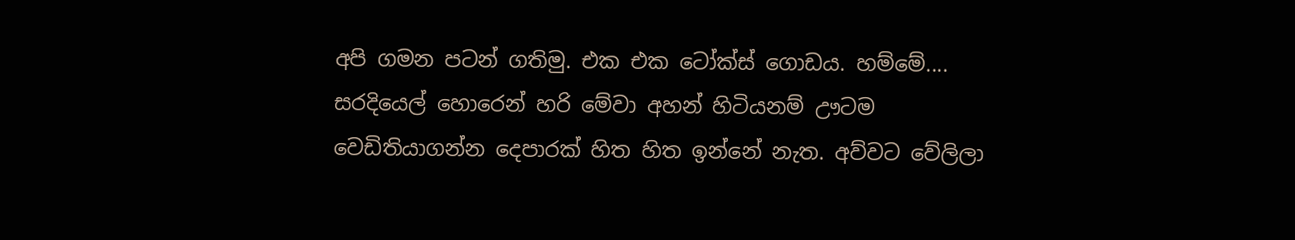අපි ගමන පටන් ගතිමු. එක එක ටෝක්ස් ගොඩය. හම්මේ.... සරදියෙල් හොරෙන් හරි මේවා අහන් හිටියනම් ඌටම වෙඩිතියාගන්න දෙපාරක් හිත හිත ඉන්නේ නැත. අව්වට වේලිලා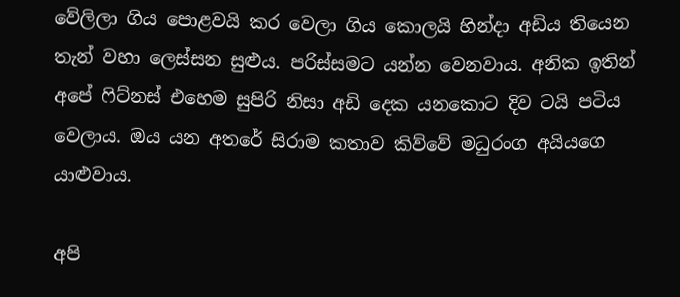වේලිලා ගිය පොළවයි කර වෙලා ගිය කොලයි හින්දා අඩිය තියෙන තැන් වහා ලෙස්සන සුළුය. පරිස්සමට යන්න වෙනවාය. අනික ඉතින් අපේ ෆිට්නස් එහෙම සුපිරි නිසා අඩි දෙක යනකොට දිව ටයි පටිය වෙලාය. ඔය යන අතරේ සිරාම කතාව කිව්වේ මධුරංග අයියගෙ යාළුවාය.

අපි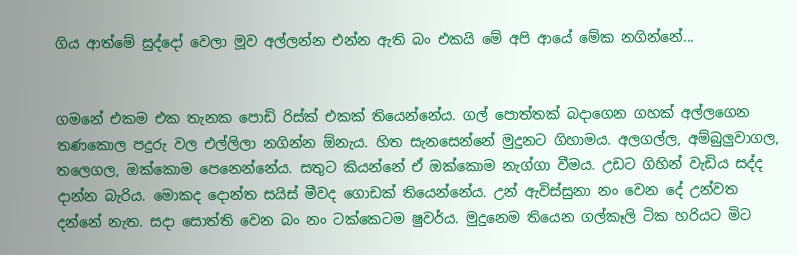ගිය ආත්මේ සුද්දෝ වෙලා මූව අල්ලන්න එන්න ඇති බං එකයි මේ අපි ආයේ මේක නගින්නේ...


ගමනේ එකම එක තැනක පොඩි රිස්ක් එකක් තියෙන්නේය. ගල් පොත්තක් බදාගෙන ගහක් අල්ලගෙන තණකොල පදුරු වල එල්ලිලා නගින්න ඕනැය. හිත සැනසෙන්නේ මුදුනට ගිහාමය. අලගල්ල, අම්බුලුවාගල, තලෙගල, ඔක්කොම පෙනෙන්නේය. සතුට කියන්නේ ඒ ඔක්කොම නැග්ගා වීමය. උඩට ගිහින් වැඩිය සද්ද දාන්න බැරිය. මොකද දොන්ත සයිස් මීවද ගොඩක් තියෙන්නේය. උන් ඇවිස්සුනා නං වෙන දේ උන්වත දන්නේ නැත. සදා සොත්ති වෙන බං නං ටක්කෙටම ෂුවර්ය. මුදුනෙම තියෙන ගල්කෑලි ටික හරියට මිට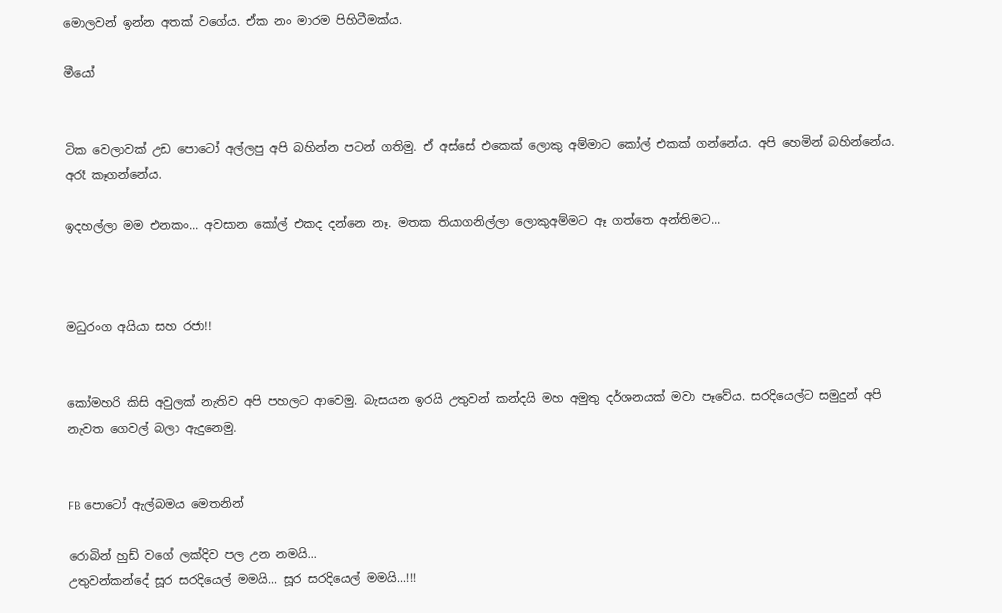මොලවන් ඉන්න අතක් වගේය. ඒක නං මාරම පිහිටීමක්ය.

මීයෝ


ටික වෙලාවක් උඩ පොටෝ අල්ලපු අපි බහින්න පටන් ගතිමු. ඒ අස්සේ එකෙක් ලොකු අම්මාට කෝල් එකක් ගන්නේය. අපි හෙමින් බහින්නේය. අරෑ කෑගන්නේය.

ඉදහල්ලා මම එනකං... අවසාන කෝල් එකද දන්නෙ නෑ. මතක තියාගනිල්ලා ලොකුඅම්මට ඈ ගත්තෙ අන්තිමට...



මධුරංග අයියා සහ රජා!!


කෝමහරි කිසි අවුලක් නැතිව අපි පහලට ආවෙමු. බැසයන ඉරයි උතුවන් කන්දයි මහ අමුතු දර්ශනයක් මවා පෑවේය. සරදියෙල්ට සමුදුන් අපි නැවත ගෙවල් බලා ඇදුනෙමු.


FB පොටෝ ඇල්බමය මෙතනින්

රොබින් හුඩ් වගේ ලක්දිව පල උන නමයි...
උතුවන්කන්දේ සූර සරදියෙල් මමයි... සූර සරදියෙල් මමයි...!!!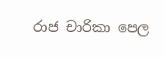රාජ චාරිකා පෙල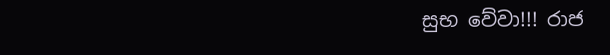සුභ වේවා!!! රාජ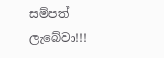සම්පත් ලැබේවා!!!